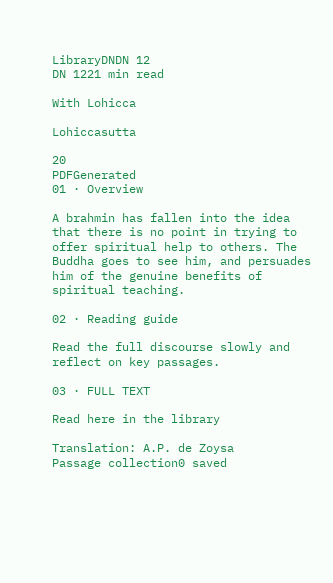LibraryDNDN 12
DN 1221 min read

With Lohicca

Lohiccasutta

20
PDFGenerated
01 · Overview

A brahmin has fallen into the idea that there is no point in trying to offer spiritual help to others. The Buddha goes to see him, and persuades him of the genuine benefits of spiritual teaching.

02 · Reading guide

Read the full discourse slowly and reflect on key passages.

03 · FULL TEXT

Read here in the library

Translation: A.P. de Zoysa
Passage collection0 saved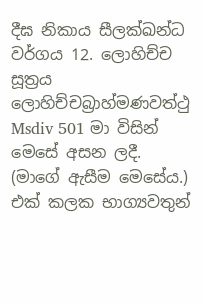දීඝ නිකාය සීලක්ඛන්ධ වර්ගය 12. ලොහිච්ච සූත්‍රය ලොහිච්චබ්‍රාහ්මණවත්ථු Msdiv 501 මා විසින් මෙසේ අසන ලදී. (මාගේ ඇසීම මෙසේය.) එක් කලක භාග්‍යවතුන්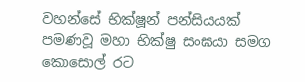වහන්සේ භික්ෂූන් පන්සියයක් පමණවූ මහා භික්ෂු සංඝයා සමග කොසොල් රට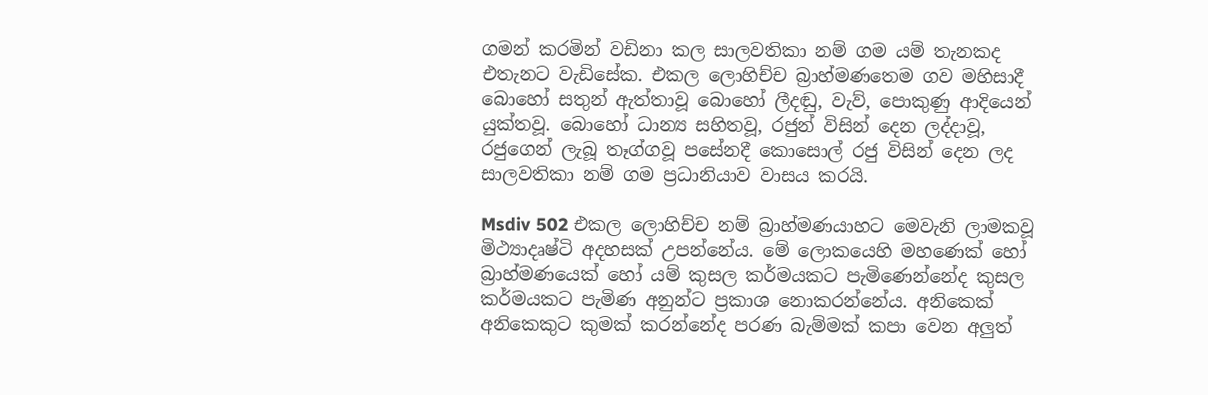ගමන් කරමින් වඩිනා කල සාලවතිකා නම් ගම යම් තැනකද එතැනට වැඩිසේක. එකල ලොහිච්ච බ්‍රාහ්මණතෙම ගව මහිසාදී බොහෝ සතුන් ඇත්තාවූ බොහෝ ලීදඬු, වැව්, පොකුණු ආදියෙන් යුක්තවූ. බොහෝ ධාන්‍ය සහිතවූ, රජුන් විසින් දෙන ලද්දාවූ, රජුගෙන් ලැබූ තෑග්ගවූ පසේනදී කොසොල් රජු විසින් දෙන ලද සාලවතිකා නම් ගම ප්‍රධානියාව වාසය කරයි.

Msdiv 502 එකල ලොහිච්ච නම් බ්‍රාහ්මණයාහට මෙවැනි ලාමකවූ මිථ්‍යාදෘෂ්ටි අදහසක් උපන්නේය. මේ ලොකයෙහි මහණෙක් හෝ බ්‍රාහ්මණයෙක් හෝ යම් කුසල කර්මයකට පැමිණෙන්නේද කුසල කර්මයකට පැමිණ අනුන්ට ප්‍රකාශ නොකරන්නේය. අනිකෙක් අනිකෙකුට කුමක් කරන්නේද පරණ බැම්මක් කපා වෙන අලුත්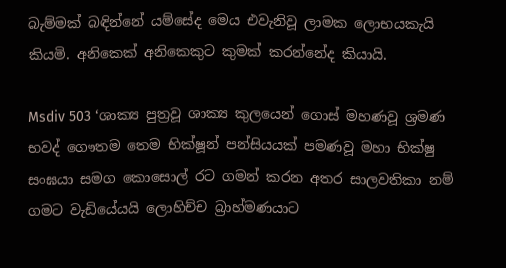බැම්මක් බඳින්නේ යම්සේද මෙය එවැනිවූ ලාමක ලොභයකැයි කියමි. අනිකෙක් අනිකෙකුට කුමක් කරන්නේද කියායි.

Msdiv 503 ‘ශාක්‍ය පුත්‍රවූ ශාක්‍ය කුලයෙන් ගොස් මහණවූ ශ්‍රමණ භවද් ගෞතම තෙම භික්ෂූන් පන්සියයක් පමණවූ මහා භික්ෂු සංඝයා සමග කොසොල් රට ගමන් කරන අතර සාලවතිකා නම් ගමට වැඩියේයයි ලොහිච්ච බ්‍රාහ්මණයාට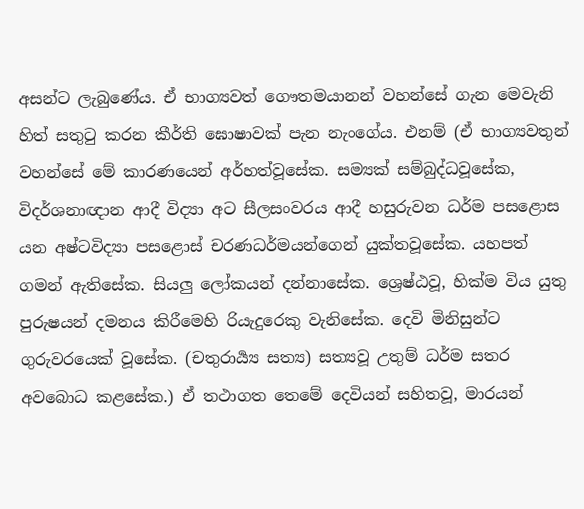අසන්ට ලැබුණේය. ඒ භාග්‍යවත් ගෞතමයානන් වහන්සේ ගැන මෙවැනි හිත් සතුටු කරන කීර්ති ඝොෂාවක් පැන නැංගේය. එනම් (ඒ භාග්‍යවතුන් වහන්සේ මේ කාරණයෙන් අර්හත්වූසේක. සම්‍යක් සම්බුද්ධවූසේක, විදර්ශනාඥාන ආදී විද්‍යා අට සීලසංවරය ආදී හසුරුවන ධර්ම පසළොස යන අෂ්ටවිද්‍යා පසළොස් චරණධර්මයන්ගෙන් යුක්තවූසේක. යහපත් ගමන් ඇතිසේක. සියලු ලෝකයන් දන්නාසේක. ශ්‍රෙෂ්ඨවූ, හික්ම විය යුතු පුරුෂයන් දමනය කිරීමෙහි රියැදුරෙකු වැනිසේක. දෙවි මිනිසුන්ට ගුරුවරයෙක් වූසේක. (චතුරාර්‍ය්‍ය සත්‍ය) සත්‍යවූ උතුම් ධර්ම සතර අවබොධ කළසේක.) ඒ තථාගත තෙමේ දෙවියන් සහිතවූ, මාරයන්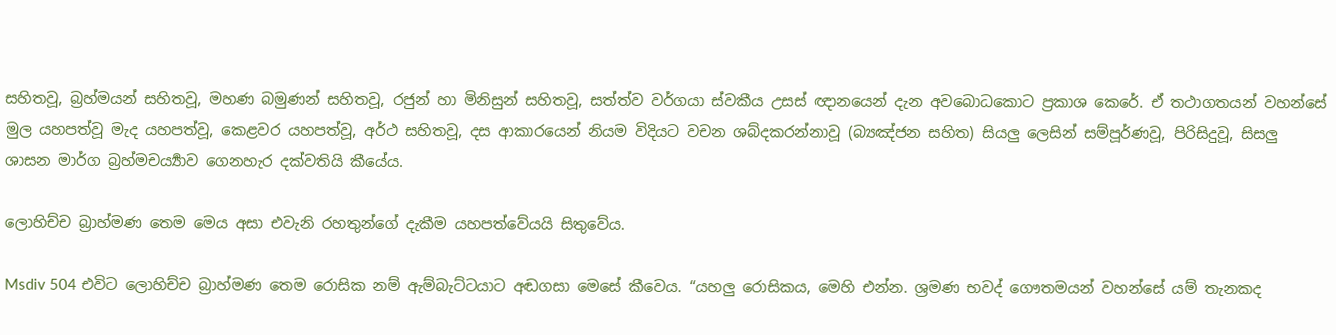සහිතවූ, බ්‍රහ්මයන් සහිතවූ, මහණ බමුණන් සහිතවූ, රජුන් හා මිනිසුන් සහිතවූ, සත්ත්ව වර්ගයා ස්වකීය උසස් ඥානයෙන් දැන අවබොධකොට ප්‍රකාශ කෙරේ. ඒ තථාගතයන් වහන්සේ මුල යහපත්වූ මැද යහපත්වූ, කෙළවර යහපත්වූ, අර්ථ සහිතවූ, දස ආකාරයෙන් නියම විදියට වචන ශබ්දකරන්නාවූ (බ්‍යඤ්ජන සහිත) සියලු ලෙසින් සම්පූර්ණවූ, පිරිසිදුවූ, සිසලු ශාසන මාර්ග බ්‍රහ්මචර්‍ය්‍යාව ගෙනහැර දක්වතියි කීයේය.

ලොහිච්ච බ්‍රාහ්මණ තෙම මෙය අසා එවැනි රහතුන්ගේ දැකීම යහපත්වේයයි සිතුවේය.

Msdiv 504 එවිට ලොහිච්ච බ්‍රාහ්මණ තෙම රොසික නම් ඇම්බැට්ටයාට අඬගසා මෙසේ කීවෙය. “යහලු රොසිකය, මෙහි එන්න. ශ්‍රමණ භවද් ගෞතමයන් වහන්සේ යම් තැනකද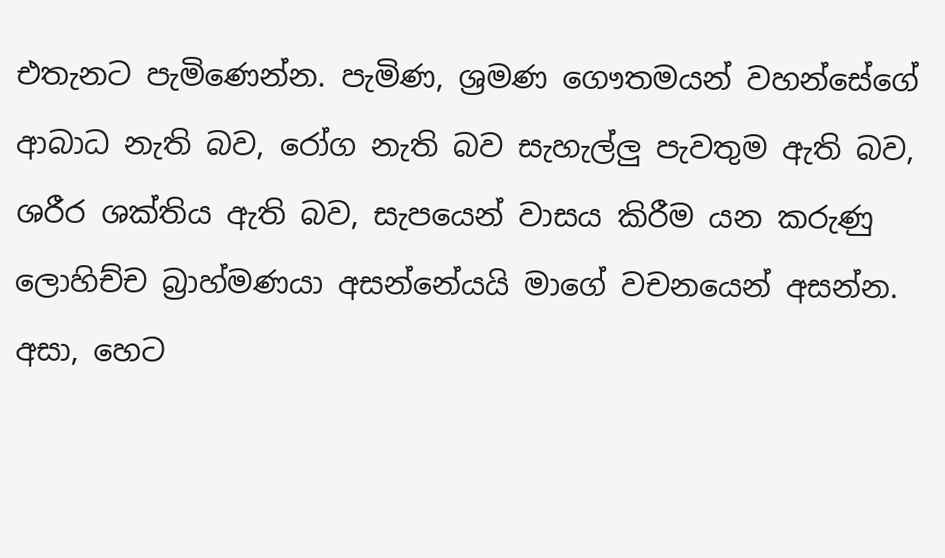එතැනට පැමිණෙන්න. පැමිණ, ශ්‍රමණ ගෞතමයන් වහන්සේගේ ආබාධ නැති බව, රෝග නැති බව සැහැල්ලු පැවතුම ඇති බව, ශරීර ශක්තිය ඇති බව, සැපයෙන් වාසය කිරීම යන කරුණු ලොහිච්ච බ්‍රාහ්මණයා අසන්නේයයි මාගේ වචනයෙන් අසන්න. අසා, හෙට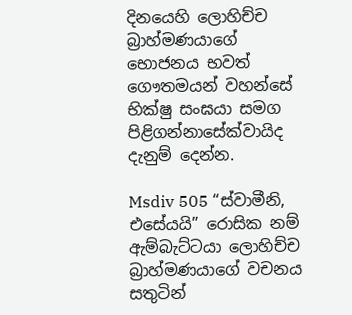දිනයෙහි ලොහිච්ච බ්‍රාහ්මණයාගේ භොජනය භවත් ගෞතමයන් වහන්සේ භික්ෂු සංඝයා සමග පිළිගන්නාසේක්වායිද දැනුම් දෙන්න.

Msdiv 505 “ස්වාමීනි, එසේයයි” රොසික නම් ඇම්බැට්ටයා ලොහිච්ච බ්‍රාහ්මණයාගේ වචනය සතුටින්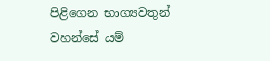පිළිගෙන භාග්‍යවතුන් වහන්සේ යම්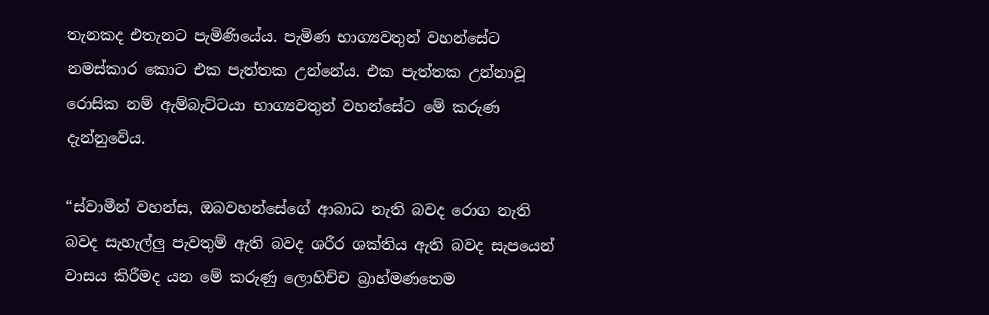තැනකද එතැනට පැමිණියේය. පැමිණ භාග්‍යවතුන් වහන්සේට නමස්කාර කොට එක පැත්තක උන්නේය. එක පැත්තක උන්නාවූ රොසික නම් ඇම්බැට්ටයා භාග්‍යවතුන් වහන්සේට මේ කරුණ දැන්නුවේය.

“ස්වාමීන් වහන්ස, ඔබවහන්සේගේ ආබාධ නැති බවද රොග නැති බවද සැහැල්ලු පැවතුම් ඇති බවද ශරීර ශක්තිය ඇති බවද සැපයෙන් වාසය කිරීමද යන මේ කරුණු ලොහිච්ච බ්‍රාහ්මණතෙම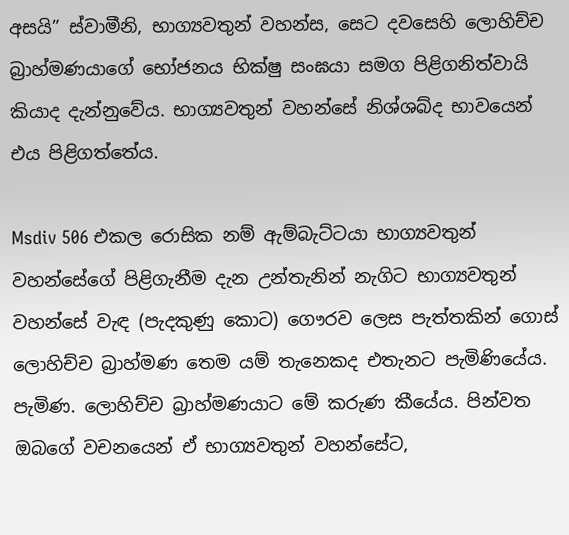අසයි” ස්වාමීනි, භාග්‍යවතුන් වහන්ස, සෙට දවසෙහි ලොහිච්ච බ්‍රාහ්මණයාගේ භෝජනය භික්ෂු සංඝයා සමග පිළිගනිත්වායි කියාද දැන්නුවේය. භාග්‍යවතුන් වහන්සේ නිශ්ශබ්ද භාවයෙන් එය පිළිගත්තේය.

Msdiv 506 එකල රොසික නම් ඇම්බැට්ටයා භාග්‍යවතුන් වහන්සේගේ පිළිගැනීම දැන උන්තැනින් නැගිට භාග්‍යවතුන් වහන්සේ වැඳ (පැදකුණු කොට) ගෞරව ලෙස පැත්තකින් ගොස් ලොහිච්ච බ්‍රාහ්මණ තෙම යම් තැනෙකද එතැනට පැමිණියේය. පැමිණ. ලොහිච්ච බ්‍රාහ්මණයාට මේ කරුණ කීයේය. පින්වත ඔබගේ වචනයෙන් ඒ භාග්‍යවතුන් වහන්සේට,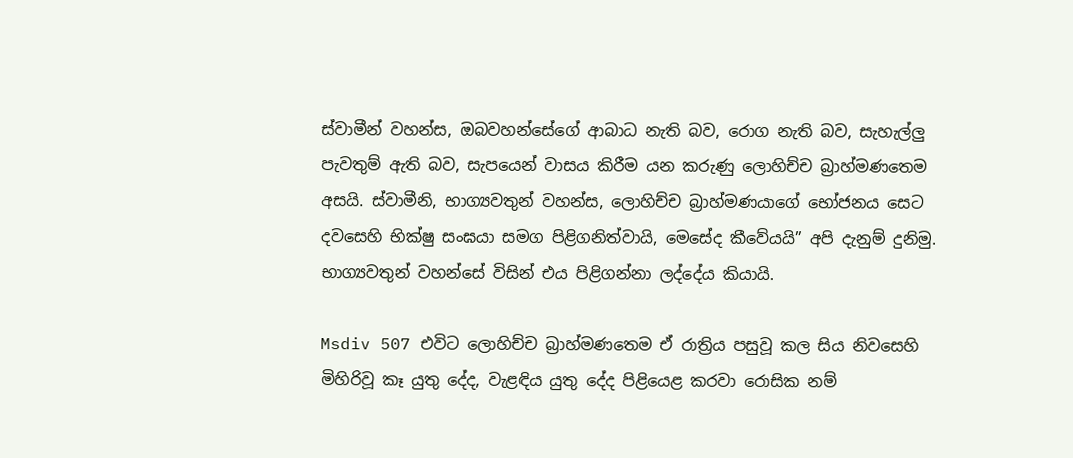ස්වාමීන් වහන්ස, ඔබවහන්සේගේ ආබාධ නැති බව, රොග නැති බව, සැහැල්ලු පැවතුම් ඇති බව, සැපයෙන් වාසය කිරීම යන කරුණු ලොහිච්ච බ්‍රාහ්මණතෙම අසයි. ස්වාමීනි, භාග්‍යවතුන් වහන්ස, ලොහිච්ච බ්‍රාහ්මණයාගේ භෝජනය සෙට දවසෙහි භික්ෂු සංඝයා සමග පිළිගනිත්වායි, මෙසේද කීවේයයි” අපි දැනුම් දුනිමු. භාග්‍යවතුන් වහන්සේ විසින් එය පිළිගන්නා ලද්දේය කියායි.

Msdiv 507 එවිට ලොහිච්ච බ්‍රාහ්මණතෙම ඒ රාත්‍රිය පසුවූ කල සිය නිවසෙහි මිහිරිවූ කෑ යුතු දේද, වැළඳිය යුතු දේද පිළියෙළ කරවා රොසික නම්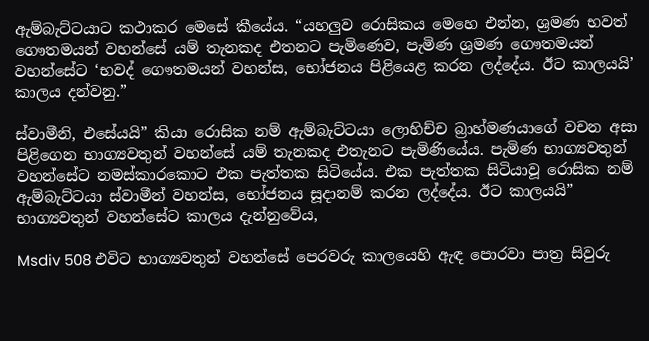ඇම්බැට්ටයාට කථාකර මෙසේ කීයේය. “යහලුව රොසිකය මෙහෙ එන්න, ශ්‍රමණ භවත් ගෞතමයන් වහන්සේ යම් තැනකද එතනට පැමිණෙව, පැමිණ ශ්‍රමණ ගෞතමයන් වහන්සේට ‘භවද් ගෞතමයන් වහන්ස, භෝජනය පිළියෙළ කරන ලද්දේය. ඊට කාලයයි’ කාලය දන්වනු.”

ස්වාමීනි, එසේයයි” කියා රොසික නම් ඇම්බැට්ටයා ලොහිච්ච බ්‍රාහ්මණයාගේ වචන අසා පිළිගෙන භාග්‍යවතුන් වහන්සේ යම් තැනකද එතැනට පැමිණියේය. පැමිණ භාග්‍යවතුන් වහන්සේට නමස්කාරකොට එක පැත්තක සිටියේය. එක පැත්තක සිටියාවූ රොසික නම් ඇම්බැට්ටයා ස්වාමීන් වහන්ස, භෝජනය සූදානම් කරන ලද්දේය. ඊට කාලයයි” භාග්‍යවතුන් වහන්සේට කාලය දැන්නුවේය,

Msdiv 508 එවිට භාග්‍යවතුන් වහන්සේ පෙරවරු කාලයෙහි ඇඳ පොරවා පාත්‍ර සිවුරු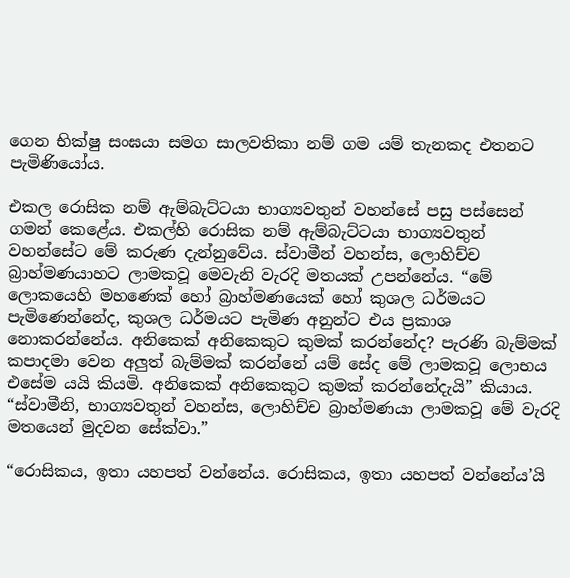ගෙන භික්ෂු සංඝයා සමග සාලවතිකා නම් ගම යම් තැනකද එතනට පැමිණියෝය.

එකල රොසික නම් ඇම්බැට්ටයා භාග්‍යවතුන් වහන්සේ පසු පස්සෙන් ගමන් කෙළේය. එකල්හි රොසික නම් ඇම්බැට්ටයා භාග්‍යවතුන් වහන්සේට මේ කරුණ දැන්නුවේය. ස්වාමීන් වහන්ස, ලොහිච්ච බ්‍රාහ්මණයාහට ලාමකවූ මෙවැනි වැරදි මතයක් උපන්නේය. “මේ ලොකයෙහි මහණෙක් හෝ බ්‍රාහ්මණයෙක් හෝ කුශල ධර්මයට පැමිණෙන්නේද, කුශල ධර්මයට පැමිණ අනුන්ට එය ප්‍රකාශ නොකරන්නේය. අනිකෙක් අනිකෙකුට කුමක් කරන්නේද? පැරණි බැම්මක් කපාදමා වෙන අලුත් බැම්මක් කරන්නේ යම් සේද මේ ලාමකවූ ලොභය එසේම යයි කියමි. අනිකෙක් අනිකෙකුට කුමක් කරන්නේදැයි” කියාය. “ස්වාමීනි, භාග්‍යවතුන් වහන්ස, ලොහිච්ච බ්‍රාහ්මණයා ලාමකවූ මේ වැරදි මතයෙන් මුදවන සේක්වා.”

“රොසිකය, ඉතා යහපත් වන්නේය. රොසිකය, ඉතා යහපත් වන්නේය’යි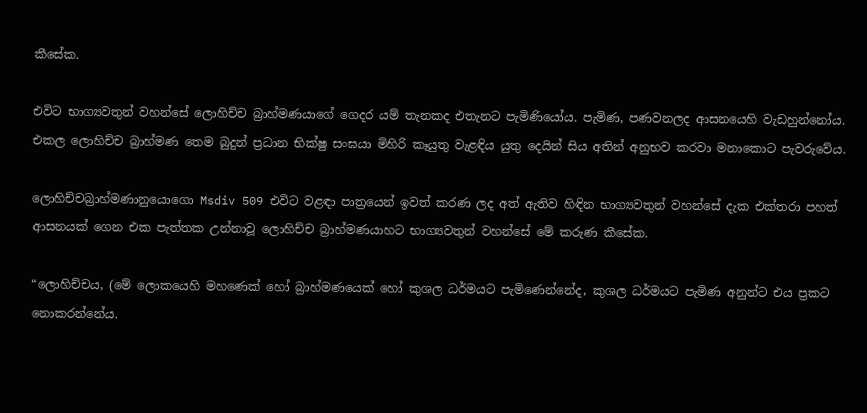කීසේක.

එවිට භාග්‍යවතුන් වහන්සේ ලොහිච්ච බ්‍රාහ්මණයාගේ ගෙදර යම් තැනකද එතැනට පැමිණියෝය. පැමිණ, පණවනලද ආසනයෙහි වැඩහුන්නෝය. එකල ලොහිච්ච බ්‍රාහ්මණ තෙම බුදුන් ප්‍රධාන භික්ෂු සංඝයා මිහිරි කෑයුතු වැළඳිය යුතු දෙයින් සිය අතින් අනුභව කරවා මනාකොට පැවරුවේය.

ලොහිච්චබ්‍රාහ්මණානුයොගො Msdiv 509 එවිට වළඳා පාත්‍රයෙන් ඉවත් කරණ ලද අත් ඇතිව හිඳින භාග්‍යවතුන් වහන්සේ දැක එක්තරා පහත් ආසනයක් ගෙන එක පැත්තක උන්නාවූ ලොහිච්ච බ්‍රාහ්මණයාහට භාග්‍යවතුන් වහන්සේ මේ කරුණ කීසේක.

“ලොහිච්චය, (මේ ලොකයෙහි මහණෙක් හෝ බ්‍රාහ්මණයෙක් හෝ කුශල ධර්මයට පැමිණෙන්නේද, කුශල ධර්මයට පැමිණ අනුන්ට එය ප්‍රකට නොකරන්නේය.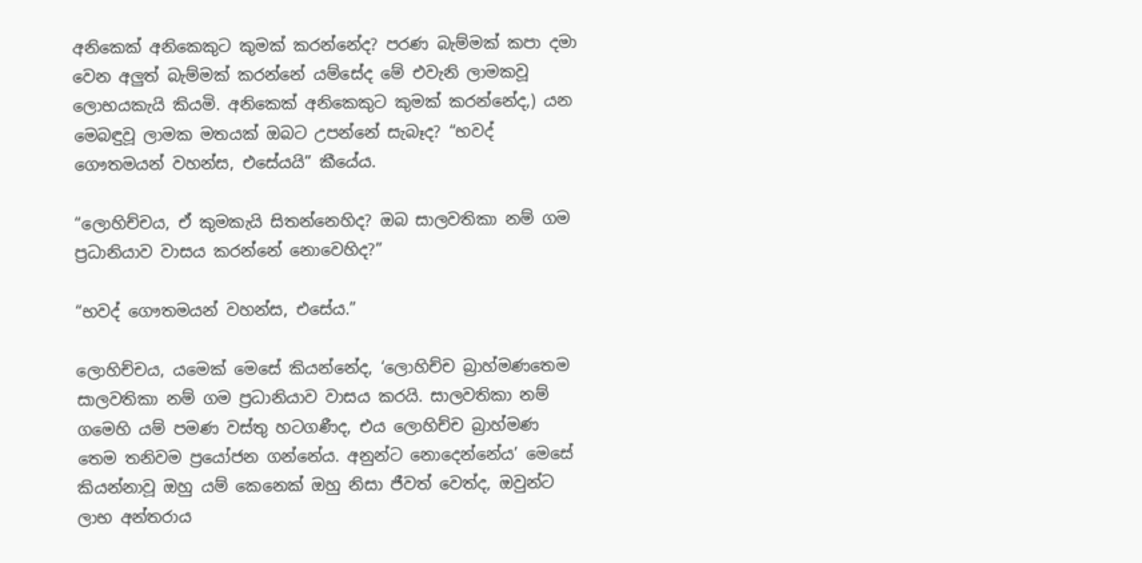අනිකෙක් අනිකෙකුට කුමක් කරන්නේද? පරණ බැම්මක් කපා දමා වෙන අලුත් බැම්මක් කරන්නේ යම්සේද මේ එවැනි ලාමකවූ ලොභයකැයි කියමි. අනිකෙක් අනිකෙකුට කුමක් කරන්නේද,) යන මෙබඳුවූ ලාමක මතයක් ඔබට උපන්නේ සැබෑද? “භවද් ගෞතමයන් වහන්ස, එසේයයි” කීයේය.

“ලොහිච්චය, ඒ කුමකැයි සිතන්නෙහිද? ඔබ සාලවතිකා නම් ගම ප්‍රධානියාව වාසය කරන්නේ නොවෙහිද?”

“භවද් ගෞතමයන් වහන්ස, එසේය.”

ලොහිච්චය, යමෙක් මෙසේ කියන්නේද, ‘ලොහිච්ච බ්‍රාහ්මණතෙම සාලවතිකා නම් ගම ප්‍රධානියාව වාසය කරයි. සාලවතිකා නම් ගමෙහි යම් පමණ වස්තු හටගණීද, එය ලොහිච්ච බ්‍රාහ්මණ තෙම තනිවම ප්‍රයෝජන ගන්නේය. අනුන්ට නොදෙන්නේය’ මෙසේ කියන්නාවූ ඔහු යම් කෙනෙක් ඔහු නිසා ජීවත් වෙත්ද, ඔවුන්ට ලාභ අන්තරාය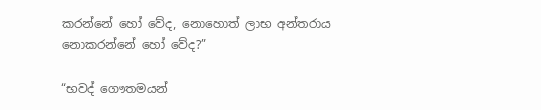කරන්නේ හෝ වේද, නොහොත් ලාභ අන්තරාය නොකරන්නේ හෝ වේද?”

“භවද් ගෞතමයන්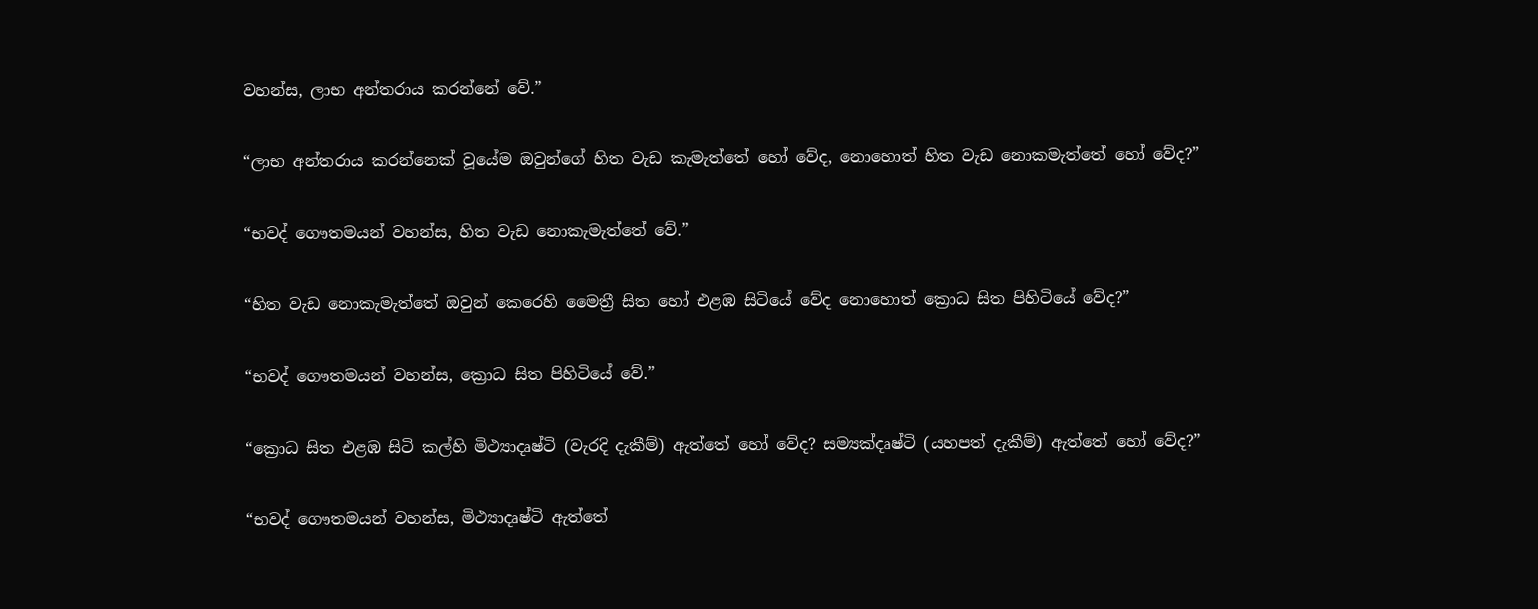වහන්ස, ලාභ අන්තරාය කරන්නේ වේ.”

“ලාභ අන්තරාය කරන්නෙක් වූයේම ඔවුන්ගේ හිත වැඩ කැමැත්තේ හෝ වේද, නොහොත් හිත වැඩ නොකමැත්තේ හෝ වේද?”

“භවද් ගෞතමයන් වහන්ස, හිත වැඩ නොකැමැත්තේ වේ.”

“හිත වැඩ නොකැමැත්තේ ඔවුන් කෙරෙහි මෛත්‍රී සිත හෝ එළඹ සිටියේ වේද නොහොත් ක්‍රොධ සිත පිහිටියේ වේද?”

“භවද් ගෞතමයන් වහන්ස, ක්‍රොධ සිත පිහිටියේ වේ.”

“ක්‍රොධ සිත එළඹ සිටි කල්හි මිථ්‍යාදෘෂ්ටි (වැරදි දැකීම්) ඇත්තේ හෝ වේද? සම්‍යක්දෘෂ්ටි (යහපත් දැකීම්) ඇත්තේ හෝ වේද?”

“භවද් ගෞතමයන් වහන්ස, මිථ්‍යාදෘෂ්ටි ඇත්තේ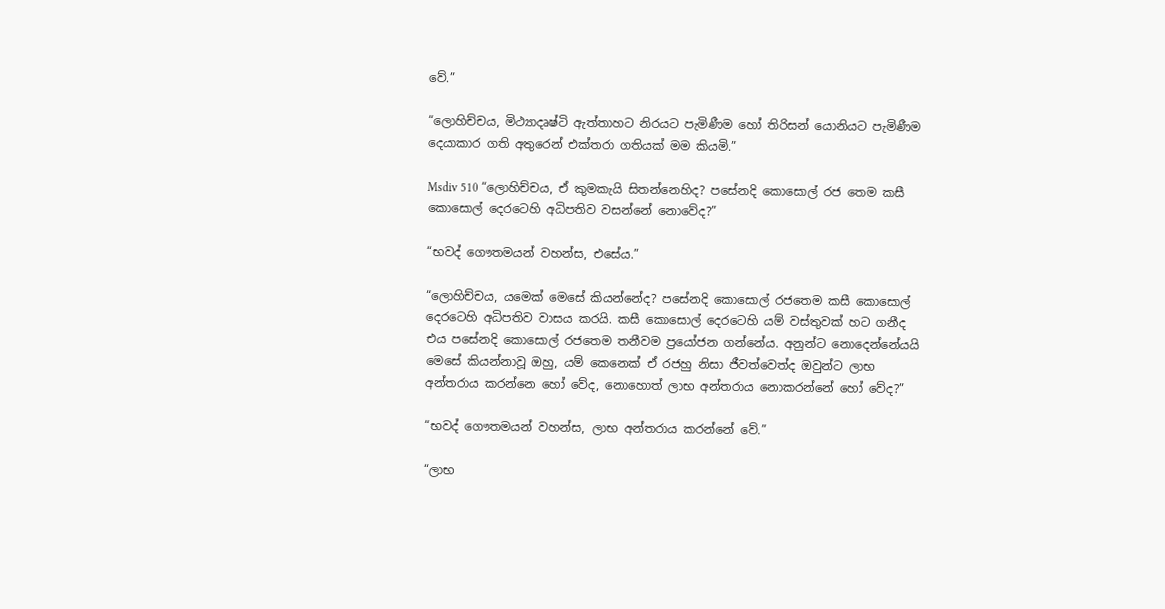වේ.”

“ලොහිච්චය, මිථ්‍යාදෘෂ්ටි ඇත්තාහට නිරයට පැමිණීම හෝ තිරිසන් යොනියට පැමිණීම දෙයාකාර ගති අතුරෙන් එක්තරා ගතියක් මම කියමි.”

Msdiv 510 “ලොහිච්චය, ඒ කුමකැයි සිතන්නෙහිද? පසේනදි කොසොල් රජ තෙම කසී කොසොල් දෙරටෙහි අධිපතිව වසන්නේ නොවේද?”

“භවද් ගෞතමයන් වහන්ස, එසේය.”

“ලොහිච්චය, යමෙක් මෙසේ කියන්නේද? පසේනදි කොසොල් රජතෙම කසී කොසොල් දෙරටෙහි අධිපතිව වාසය කරයි. කසී කොසොල් දෙරටෙහි යම් වස්තුවක් හට ගනීද එය පසේනදි කොසොල් රජතෙම තනීවම ප්‍රයෝජන ගන්නේය. අනුන්ට නොදෙන්නේයයි මෙසේ කියන්නාවූ ඔහු, යම් කෙනෙක් ඒ රජහු නිසා ජීවත්වෙත්ද ඔවුන්ට ලාභ අන්තරාය කරන්නෙ හෝ වේද, නොහොත් ලාභ අන්තරාය නොකරන්නේ හෝ වේද?”

“භවද් ගෞතමයන් වහන්ස, ලාභ අන්තරාය කරන්නේ වේ.”

“ලාභ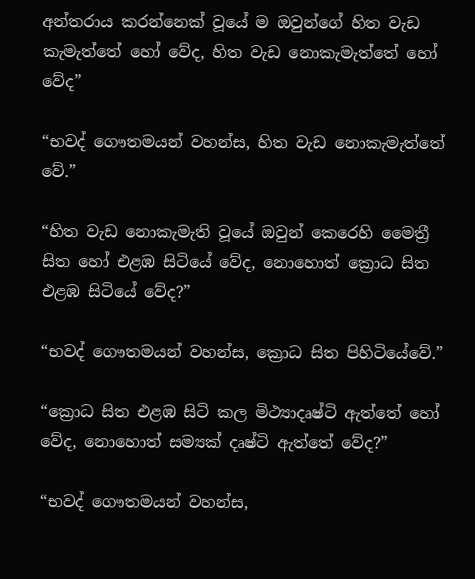අන්තරාය කරන්නෙක් වූයේ ම ඔවුන්ගේ හිත වැඩ කැමැත්තේ හෝ වේද, හිත වැඩ නොකැමැත්තේ හෝ වේද”

“භවද් ගෞතමයන් වහන්ස, හිත වැඩ නොකැමැත්තේ වේ.”

“හිත වැඩ නොකැමැති වූයේ ඔවුන් කෙරෙහි මෛත්‍රී සිත හෝ එළඹ සිටියේ වේද, නොහොත් ක්‍රොධ සිත එළඹ සිටියේ වේද?”

“භවද් ගෞතමයන් වහන්ස, ක්‍රොධ සිත පිහිටියේවේ.”

“ක්‍රොධ සිත එළඹ සිටි කල මිථ්‍යාදෘෂ්ටි ඇත්තේ හෝ වේද, නොහොත් සම්‍යක් දෘෂ්ටි ඇත්තේ වේද?”

“භවද් ගෞතමයන් වහන්ස,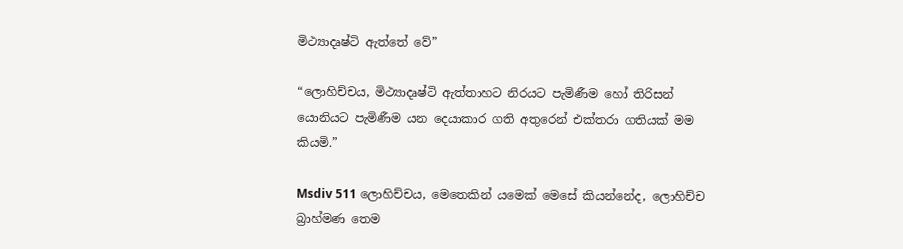මිථ්‍යාදෘෂ්ටි ඇත්තේ වේ”

“ලොහිච්චය, මිථ්‍යාදෘෂ්ටි ඇත්තාහට නිරයට පැමිණීම හෝ තිරිසන් යොනියට පැමිණීම යන දෙයාකාර ගති අතුරෙන් එක්තරා ගතියක් මම කියමි.”

Msdiv 511 ලොහිච්චය, මෙතෙකින් යමෙක් මෙසේ කියන්නේද, ලොහිච්ච බ්‍රාහ්මණ තෙම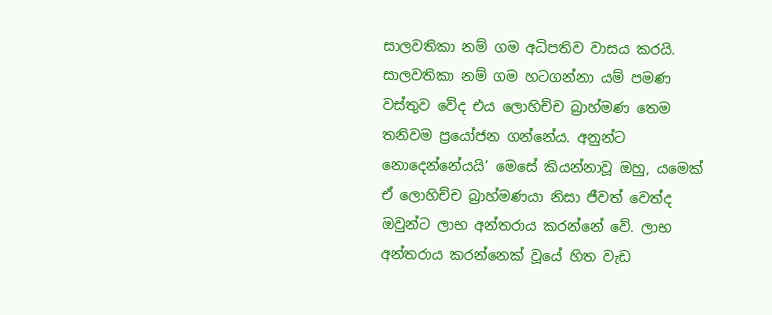සාලවතිකා නම් ගම අධිපතිව වාසය කරයි. සාලවතිකා නම් ගම හටගන්නා යම් පමණ වස්තුව වේද එය ලොහිච්ච බ්‍රාහ්මණ තෙම තනිවම ප්‍රයෝජන ගන්නේය. අනුන්ට නොදෙන්නේයයි’ මෙසේ කියන්නාවූ ඔහු, යමෙක් ඒ ලොහිච්ච බ්‍රාහ්මණයා නිසා ජීවත් වෙත්ද ඔවුන්ට ලාභ අන්තරාය කරන්නේ වේ. ලාභ අන්තරාය කරන්නෙක් වූයේ හිත වැඩ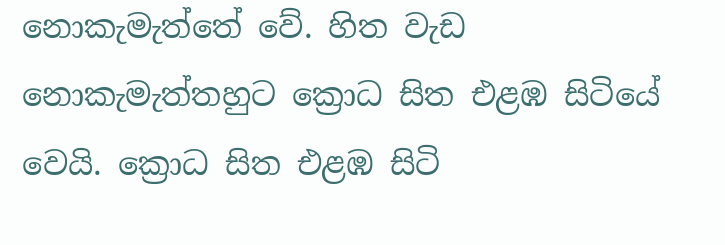නොකැමැත්තේ වේ. හිත වැඩ නොකැමැත්තහුට ක්‍රොධ සිත එළඹ සිටියේ වෙයි. ක්‍රොධ සිත එළඹ සිටි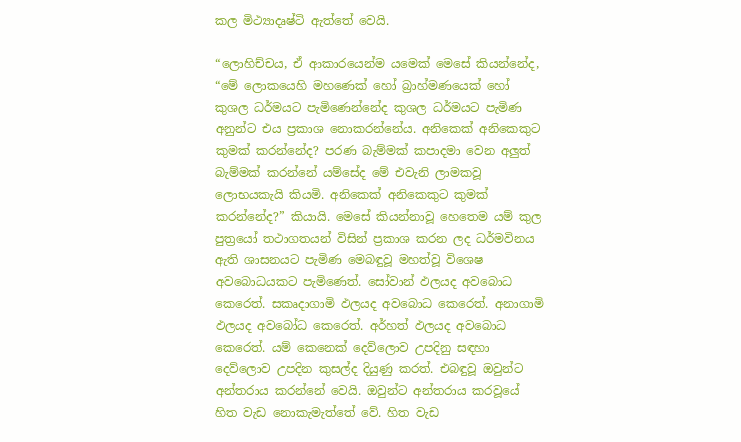කල මිථ්‍යාදෘෂ්ටි ඇත්තේ වෙයි.

“ලොහිච්චය, ඒ ආකාරයෙන්ම යමෙක් මෙසේ කියන්නේද, “මේ ලොකයෙහි මහණෙක් හෝ බ්‍රාහ්මණයෙක් හෝ කුශල ධර්මයට පැමිණෙන්නේද කුශල ධර්මයට පැමිණ අනුන්ට එය ප්‍රකාශ නොකරන්නේය. අනිකෙක් අනිකෙකුට කුමක් කරන්නේද? පරණ බැම්මක් කපාදමා වෙන අලුත් බැම්මක් කරන්නේ යම්සේද මේ එවැනි ලාමකවූ ලොභයකැයි කියමි. අනිකෙක් අනිකෙකුට කුමක් කරන්නේද?” කියායි. මෙසේ කියන්නාවූ හෙතෙම යම් කුල පුත්‍රයෝ තථාගතයන් විසින් ප්‍රකාශ කරන ලද ධර්මවිනය ඇති ශාසනයට පැමිණ මෙබඳුවූ මහත්වූ විශෙෂ අවබොධයකට පැමිණෙත්. සෝවාන් ඵලයද අවබොධ කෙරෙත්. සකෘදාගාමි ඵලයද අවබොධ කෙරෙත්. අනාගාමි ඵලයද අවබෝධ කෙරෙත්. අර්හත් ඵලයද අවබොධ කෙරෙත්. යම් කෙනෙක් දෙව්ලොව උපදිනු සඳහා දෙව්ලොව උපදින කුසල්ද දියුණු කරත්. එබඳුවූ ඔවුන්ට අන්තරාය කරන්නේ වෙයි. ඔවුන්ට අන්තරාය කරවූයේ හිත වැඩ නොකැමැත්තේ වේ. හිත වැඩ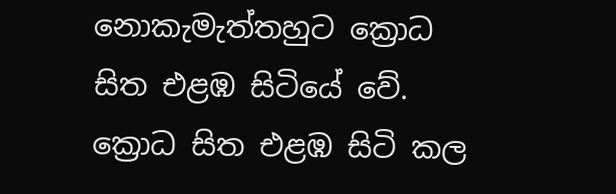නොකැමැත්තහුට ක්‍රොධ සිත එළඹ සිටියේ වේ. ක්‍රොධ සිත එළඹ සිටි කල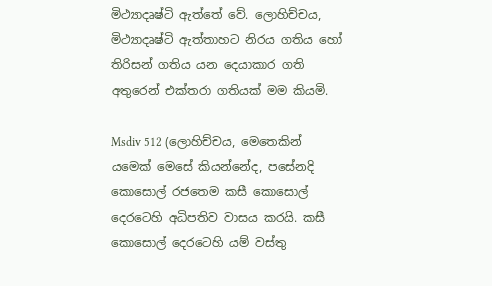මිථ්‍යාදෘෂ්ටි ඇත්තේ වේ. ලොහිච්චය, මිථ්‍යාදෘෂ්ටි ඇත්තාහට නිරය ගතිය හෝ තිරිසන් ගතිය යන දෙයාකාර ගති අතුරෙන් එක්තරා ගතියක් මම කියමි.

Msdiv 512 (ලොහිච්චය, මෙතෙකින් යමෙක් මෙසේ කියන්නේද, පසේනදි කොසොල් රජතෙම කසී කොසොල් දෙරටෙහි අධිපතිව වාසය කරයි. කසී කොසොල් දෙරටෙහි යම් වස්තු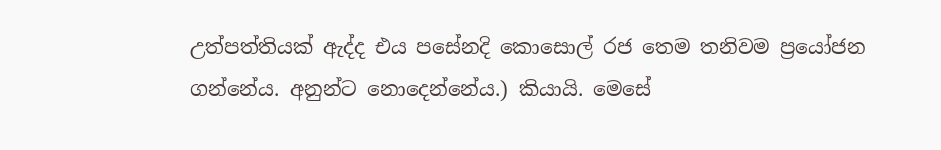උත්පත්තියක් ඇද්ද එය පසේනදි කොසොල් රජ තෙම තනිවම ප්‍රයෝජන ගන්නේය. අනුන්ට නොදෙන්නේය.) කියායි. මෙසේ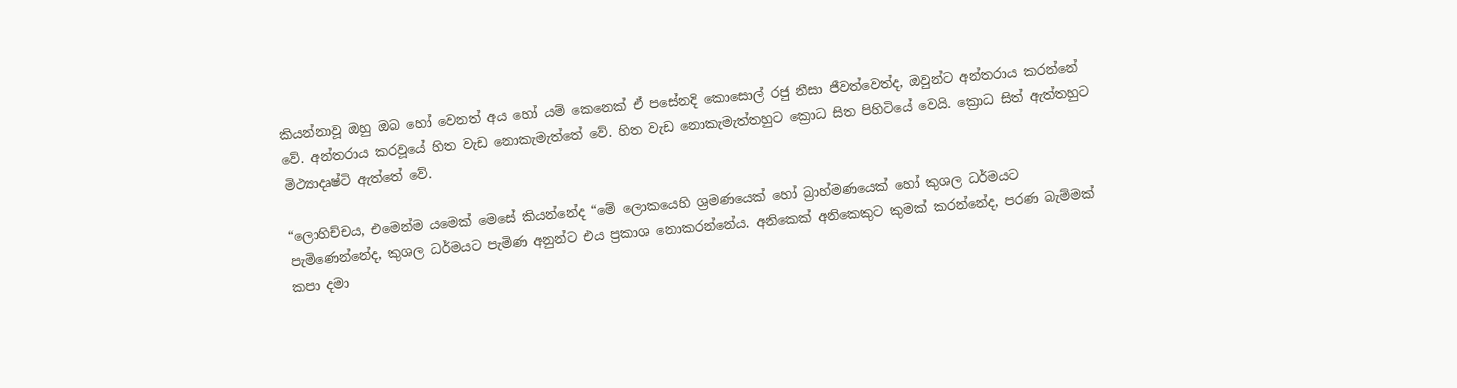කියන්නාවූ ඔහු ඔබ හෝ වෙනත් අය හෝ යම් කෙනෙක් ඒ පසේනදි කොසොල් රජු නීසා ජීවත්වෙත්ද, ඔවුන්ට අන්තරාය කරන්නේ වේ. අන්තරාය කරවූයේ හිත වැඩ නොකැමැත්තේ වේ. හිත වැඩ නොකැමැත්තහුට ක්‍රොධ සිත පිහිටියේ වෙයි. ක්‍රොධ සිත් ඇත්තහුට මිථ්‍යාදෘෂ්ටි ඇත්තේ වේ.

“ලොහිච්චය, එමෙන්ම යමෙක් මෙසේ කියන්නේද “මේ ලොකයෙහි ශ්‍රමණයෙක් හෝ බ්‍රාහ්මණයෙක් හෝ කුශල ධර්මයට පැමිණෙන්නේද, කුශල ධර්මයට පැමිණ අනුන්ට එය ප්‍රකාශ නොකරන්නේය. අනිකෙක් අනිකෙකුට කුමක් කරන්නේද, පරණ බැම්මක් කපා දමා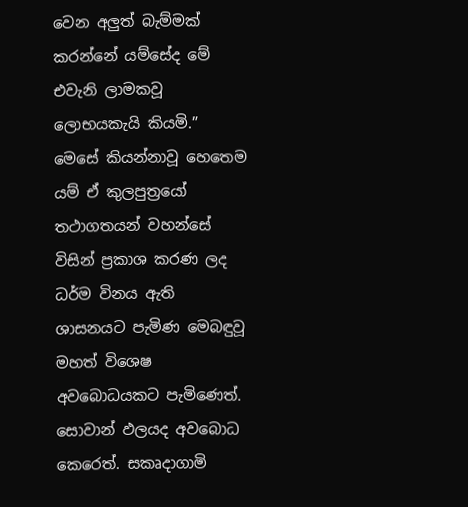වෙන අලුත් බැම්මක් කරන්නේ යම්සේද මේ එවැනි ලාමකවූ ලොභයකැයි කියමි.” මෙසේ කියන්නාවූ හෙතෙම යම් ඒ කුලපුත්‍රයෝ තථාගතයන් වහන්සේ විසින් ප්‍රකාශ කරණ ලද ධර්ම විනය ඇති ශාසනයට පැමිණ මෙබඳුවූ මහත් විශෙෂ අවබොධයකට පැමිණෙත්. සොවාන් ඵලයද අවබොධ කෙරෙත්. සකෘදාගාමි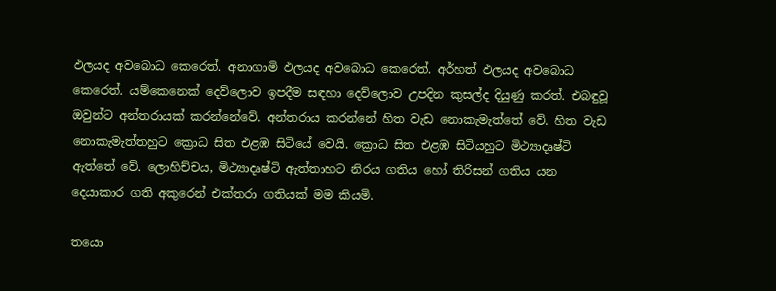ඵලයද අවබොධ කෙරෙත්. අනාගාමි ඵලයද අවබොධ කෙරෙත්. අර්හත් ඵලයද අවබොධ කෙරෙත්. යම්කෙනෙක් දෙව්ලොව ඉපදීම සඳහා දෙව්ලොව උපදින කුසල්ද දියුණු කරත්. එබඳුවූ ඔවුන්ට අන්තරායක් කරන්නේවේ. අන්තරාය කරන්නේ හිත වැඩ නොකැමැත්තේ වේ. හිත වැඩ නොකැමැත්තහුට ක්‍රොධ සිත එළඹ සිටියේ වෙයි. ක්‍රොධ සිත එළඹ සිටියහුට මිථ්‍යාදෘෂ්ටි ඇත්තේ වේ. ලොහිච්චය, මිථ්‍යාදෘෂ්ටි ඇත්තාහට නිරය ගතිය හෝ තිරිසන් ගතිය යන දෙයාකාර ගති අකුරෙන් එක්තරා ගතියක් මම කියමි.

තයො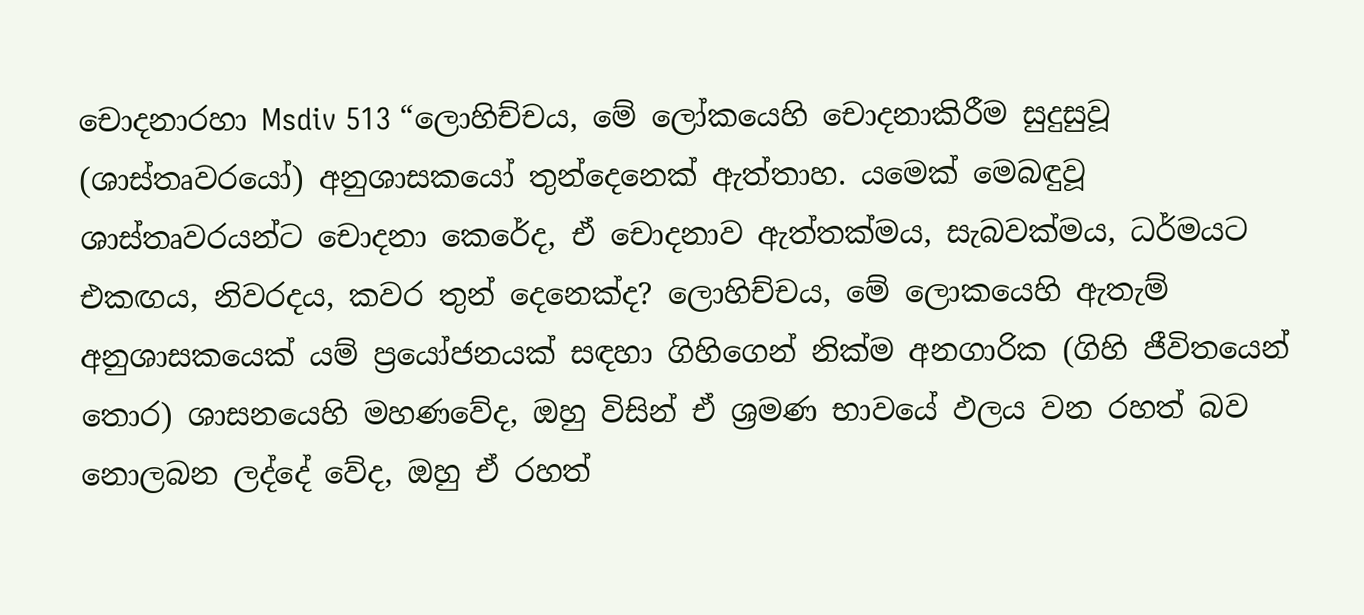චොදනාරහා Msdiv 513 “ලොහිච්චය, මේ ලෝකයෙහි චොදනාකිරීම සුදුසුවූ (ශාස්තෘවරයෝ) අනුශාසකයෝ තුන්දෙනෙක් ඇත්තාහ. යමෙක් මෙබඳුවූ ශාස්තෘවරයන්ට චොදනා කෙරේද, ඒ චොදනාව ඇත්තක්මය, සැබවක්මය, ධර්මයට එකඟය, නිවරදය, කවර තුන් දෙනෙක්ද? ලොහිච්චය, මේ ලොකයෙහි ඇතැම් අනුශාසකයෙක් යම් ප්‍රයෝජනයක් සඳහා ගිහිගෙන් නික්ම අනගාරික (ගිහි ජීවිතයෙන් තොර) ශාසනයෙහි මහණවේද, ඔහු විසින් ඒ ශ්‍රමණ භාවයේ ඵලය වන රහත් බව නොලබන ලද්දේ වේද, ඔහු ඒ රහත්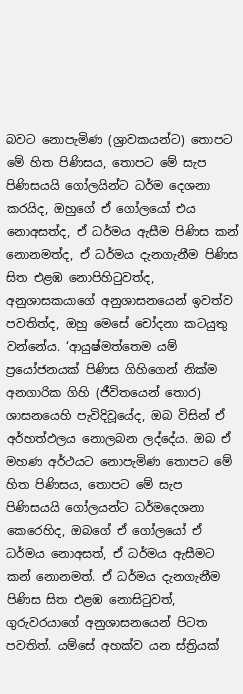බවට නොපැමිණ (ශ්‍රාවකයන්ට) තොපට මේ හිත පිණිසය, තොපට මේ සැප පිණිසයයි ගෝලයින්ට ධර්ම දෙශනා කරයිද, ඔහුගේ ඒ ගෝලයෝ එය නොඅසත්ද, ඒ ධර්මය ඇසීම පිණිස කන් නොනමත්ද, ඒ ධර්මය දැනගැනීම පිණිස සිත එළඹ නොපිහිටුවත්ද, අනුශාසකයාගේ අනුශාසනයෙන් ඉවත්ව පවතිත්ද, ඔහු මෙසේ චෝදනා කටයුතු වන්නේය. ‘ආයුෂ්මත්තෙම යම් ප්‍රයෝජනයක් පිණිස ගිහිගෙන් නික්ම අනගාරික ගිහි (ජීවිතයෙන් තොර) ශාසනයෙහි පැවිදිවූයේද, ඔබ විසින් ඒ අර්හත්ඵලය නොලබන ලද්දේය. ඔබ ඒ මහණ අර්ථයට නොපැමිණ තොපට මේ හිත පිණිසය, තොපට මේ සැප පිණිසයයි ගෝලයන්ට ධර්මදෙශනා කෙරෙහිද, ඔබගේ ඒ ගෝලයෝ ඒ ධර්මය නොඅසත්, ඒ ධර්මය ඇසීමට කන් නොනමත්. ඒ ධර්මය දැනගැනීම පිණිස සිත එළඹ නොසිටුවත්, ගුරුවරයාගේ අනුශාසනයෙන් පිටත පවතිත්. යම්සේ අහක්ව යන ස්ත්‍රියක්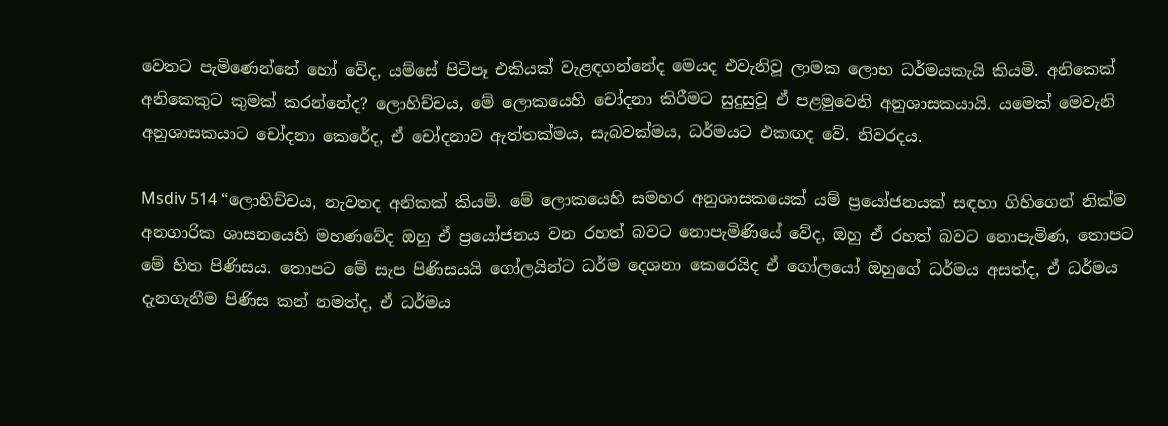වෙතට පැමිණෙන්නේ හෝ වේද, යම්සේ පිටිපෑ එකියක් වැළඳගන්නේද මෙයද එවැනිවූ ලාමක ලොභ ධර්මයකැයි කියමි. අනිකෙක් අනිකෙකුට කුමක් කරන්නේද? ලොහිච්චය, මේ ලොකයෙහි චෝදනා කිරීමට සුදුසුවූ ඒ පළමුවෙනි අනුශාසකයායි. යමෙක් මෙවැනි අනුශාසකයාට චෝදනා කෙරේද, ඒ චෝදනාව ඇත්තක්මය, සැබවක්මය, ධර්මයට එකඟද වේ. නිවරදය.

Msdiv 514 “ලොහිච්චය, නැවතද අනිකක් කියමි. මේ ලොකයෙහි සමහර අනුශාසකයෙක් යම් ප්‍රයෝජනයක් සඳහා ගිහිගෙන් නික්ම අනගාරික ශාසනයෙහි මහණවේද ඔහු ඒ ප්‍රයෝජනය වන රහත් බවට නොපැමිණියේ වේද, ඔහු ඒ රහත් බවට නොපැමිණ, තොපට මේ හිත පිණිසය. තොපට මේ සැප පිණිසයයි ගෝලයින්ට ධර්ම දෙශනා කෙරෙයිද ඒ ගෝලයෝ ඔහුගේ ධර්මය අසත්ද, ඒ ධර්මය දැනගැනීම පිණිස කන් නමත්ද, ඒ ධර්මය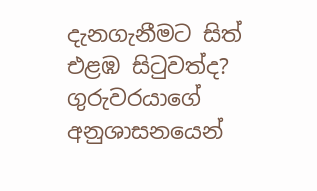දැනගැනීමට සිත් එළඹ සිටුවත්ද? ගුරුවරයාගේ අනුශාසනයෙන්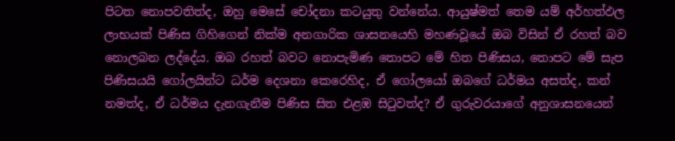පිටත නොපවතිත්ද, ඔහු මෙසේ චෝදනා කටයුතු වන්නේය. ආයුෂ්මත් තෙම යම් අර්හත්ඵල ලාභයක් පිණිස ගිහිගෙන් නික්ම අනගාරික ශාසනයෙහි මහණවූයේ ඔබ විසින් ඒ රහත් බව නොලබන ලද්දේය. ඔබ රහත් බවට නොපැමිණ තොපට මේ හිත පිණිසය, තොපට මේ සැප පිණිසයයි ගෝලයින්ට ධර්ම දෙශනා කෙරෙහිද, ඒ ගෝලයෝ ඔබගේ ධර්මය අසත්ද, කන් නමත්ද, ඒ ධර්මය දැනගැනීම පිණිස සිත එළඹ සිටුවත්ද? ඒ ගුරුවරයාගේ අනුශාසනයෙන්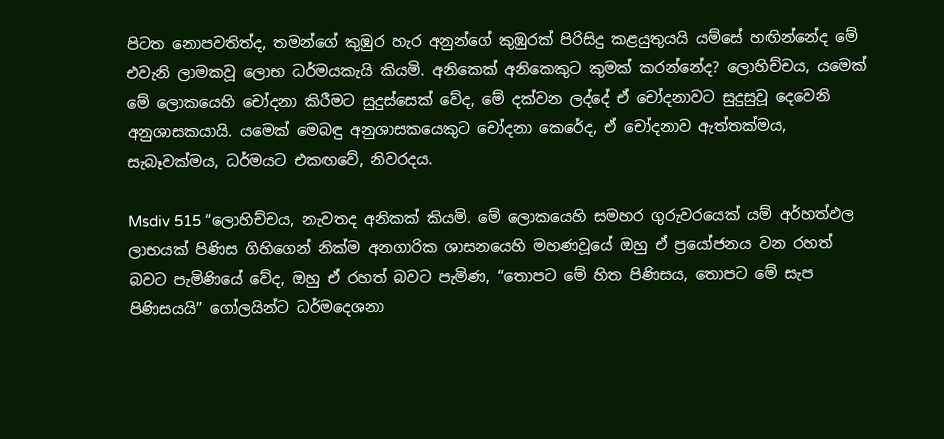පිටත නොපවතිත්ද, තමන්ගේ කුඹුර හැර අනුන්ගේ කුඹුරක් පිරිසිදු කළයුතුයයි යම්සේ හඟින්නේද මේ එවැනි ලාමකවූ ලොභ ධර්මයකැයි කියමි. අනිකෙක් අනිකෙකුට කුමක් කරන්නේද? ලොහිච්චය, යමෙක් මේ ලොකයෙහි චෝදනා කිරීමට සුදුස්සෙක් වේද, මේ දක්වන ලද්දේ ඒ චෝදනාවට සුදුසුවූ දෙවෙනි අනුශාසකයායි. යමෙක් මෙබඳු අනුශාසකයෙකුට චෝදනා කෙරේද, ඒ චෝදනාව ඇත්තක්මය, සැබෑවක්මය, ධර්මයට එකඟවේ, නිවරදය.

Msdiv 515 “ලොහිච්චය, නැවතද අනිකක් කියමි. මේ ලොකයෙහි සමහර ගුරුවරයෙක් යම් අර්හත්ඵල ලාභයක් පිණිස ගිහිගෙන් නික්ම අනගාරික ශාසනයෙහි මහණවූයේ ඔහු ඒ ප්‍රයෝජනය වන රහත් බවට පැමිණියේ වේද, ඔහු ඒ රහත් බවට පැමිණ, “තොපට මේ හිත පිණිසය, තොපට මේ සැප පිණිසයයි” ගෝලයින්ට ධර්මදෙශනා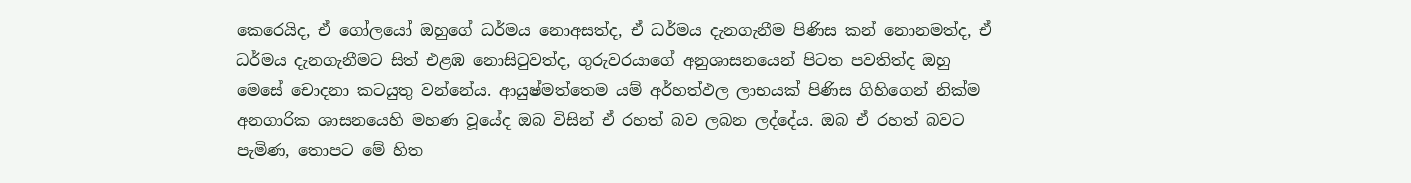කෙරෙයිද, ඒ ගෝලයෝ ඔහුගේ ධර්මය නොඅසත්ද, ඒ ධර්මය දැනගැනීම පිණිස කන් නොනමත්ද, ඒ ධර්මය දැනගැනීමට සිත් එළඹ නොසිටුවත්ද, ගුරුවරයාගේ අනුශාසනයෙන් පිටත පවතිත්ද ඔහු මෙසේ චොදනා කටයුතු වන්නේය. ආයුෂ්මත්තෙම යම් අර්හත්ඵල ලාභයක් පිණිස ගිහිගෙන් නික්ම අනගාරික ශාසනයෙහි මහණ වූයේද ඔබ විසින් ඒ රහත් බව ලබන ලද්දේය. ඔබ ඒ රහත් බවට පැමිණ, තොපට මේ හිත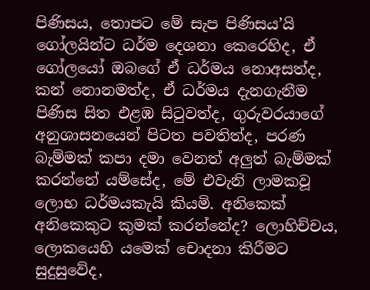පිණිසය, තොපට මේ සැප පිණිසය’යි ගෝලයින්ට ධර්ම දෙශනා කෙරෙහිද, ඒ ගෝලයෝ ඔබගේ ඒ ධර්මය නොඅසත්ද, කන් නොනමත්ද, ඒ ධර්මය දැනගැනීම පිණිස සිත එළඹ සිටුවත්ද, ගුරුවරයාගේ අනුශාසනයෙන් පිටත පවතිත්ද, පරණ බැම්මක් කපා දමා වෙනත් අලුත් බැම්මක් කරන්නේ යම්සේද, මේ එවැනි ලාමකවූ ලොභ ධර්මයකැයි කියමි. අනිකෙක් අනිකෙකුට කුමක් කරන්නේද? ලොහිච්චය, ලොකයෙහි යමෙක් චොදනා කිරීමට සුදුසුවේද,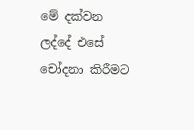මේ දක්වන ලද්දේ එසේ චෝදනා කිරීමට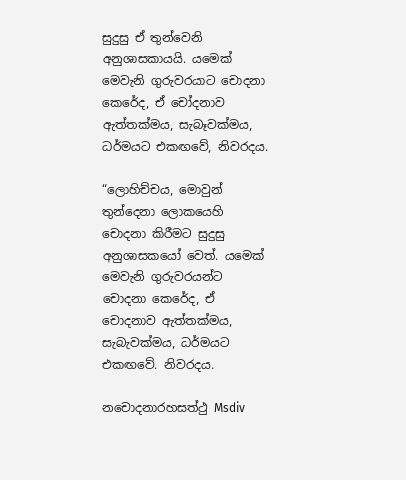සුදුසු ඒ තුන්වෙනි අනුශාසකායයි. යමෙක් මෙවැනි ගුරුවරයාට චොදනා කෙරේද, ඒ චෝදනාව ඇත්තක්මය, සැබෑවක්මය, ධර්මයට එකඟවේ, නිවරදය.

“ලොහිච්චය, මොවුන් තුන්දෙනා ලොකයෙහි චොදනා කිරීමට සුදුසු අනුශාසකයෝ වෙත්. යමෙක් මෙවැනි ගුරුවරයන්ට චොදනා කෙරේද, ඒ චොදනාව ඇත්තක්මය, සැබැවක්මය, ධර්මයට එකඟවේ. නිවරදය.

නචොදනාරහසත්ථු Msdiv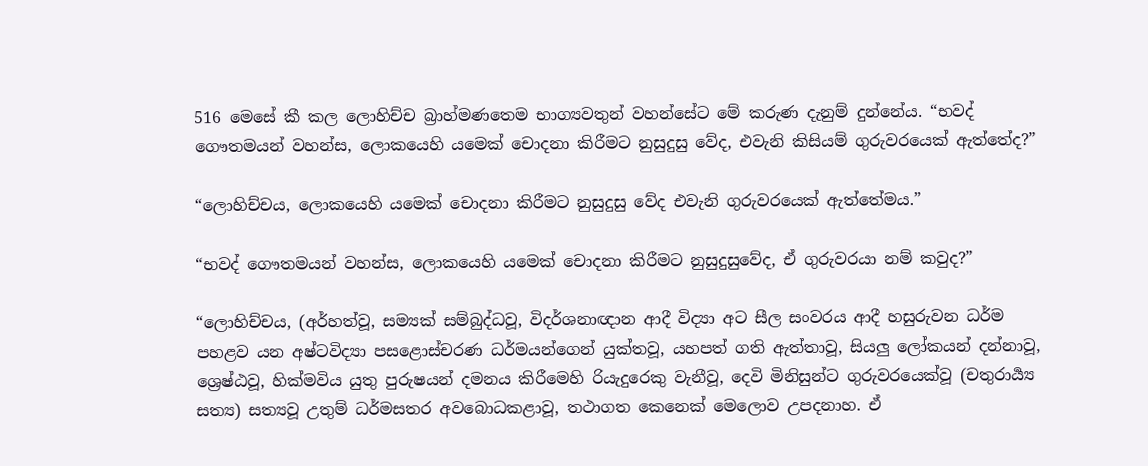516 මෙසේ කී කල ලොහිච්ච බ්‍රාහ්මණතෙම භාග්‍යවතුන් වහන්සේට මේ කරුණ දැනුම් දුන්නේය. “භවද් ගෞතමයන් වහන්ස, ලොකයෙහි යමෙක් චොදනා කිරීමට නුසුදුසු වේද, එවැනි කිසියම් ගුරුවරයෙක් ඇත්තේද?”

“ලොහිච්චය, ලොකයෙහි යමෙක් චොදනා කිරීමට නුසුදුසු වේද එවැනි ගුරුවරයෙක් ඇත්තේමය.”

“භවද් ගෞතමයන් වහන්ස, ලොකයෙහි යමෙක් චොදනා කිරීමට නුසුදුසුවේද, ඒ ගුරුවරයා නම් කවුද?”

“ලොහිච්චය, (අර්හත්වූ, සම්‍යක් සම්බුද්ධවූ, විදර්ශනාඥාන ආදී විද්‍යා අට සීල සංවරය ආදී හසුරුවන ධර්ම පහළව යන අෂ්ටවිද්‍යා පසළොස්චරණ ධර්මයන්ගෙන් යුක්තවූ, යහපත් ගති ඇත්තාවූ, සියලු ලෝකයන් දන්නාවූ, ශ්‍රෙෂ්ඨවූ, හික්මවිය යුතු පුරුෂයන් දමනය කිරීමෙහි රියැදුරෙකු වැනීවූ, දෙවි මිනිසුන්ට ගුරුවරයෙක්වූ (චතුරාර්‍ය්‍ය සත්‍ය) සත්‍යවූ උතුම් ධර්මසතර අවබොධකළාවූ, තථාගත කෙනෙක් මෙලොව උපදනාහ. ඒ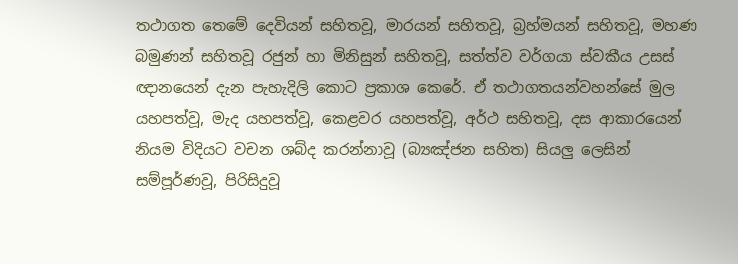තථාගත තෙමේ දෙවියන් සහිතවූ, මාරයන් සහිතවූ, බ්‍රහ්මයන් සහිතවූ, මහණ බමුණන් සහිතවූ රජුන් හා මිනිසුන් සහිතවූ, සත්ත්ව වර්ගයා ස්වකීය උසස් ඥානයෙන් දැන පැහැදිලි කොට ප්‍රකාශ කෙරේ. ඒ තථාගතයන්වහන්සේ මුල යහපත්වූ, මැද යහපත්වූ, කෙළවර යහපත්වූ, අර්ථ සහිතවූ, දස ආකාරයෙන් නියම විදියට වචන ශබ්ද කරන්නාවූ (බ්‍යඤ්ජන සහිත) සියලු ලෙසින් සම්පූර්ණවූ, පිරිසිදුවූ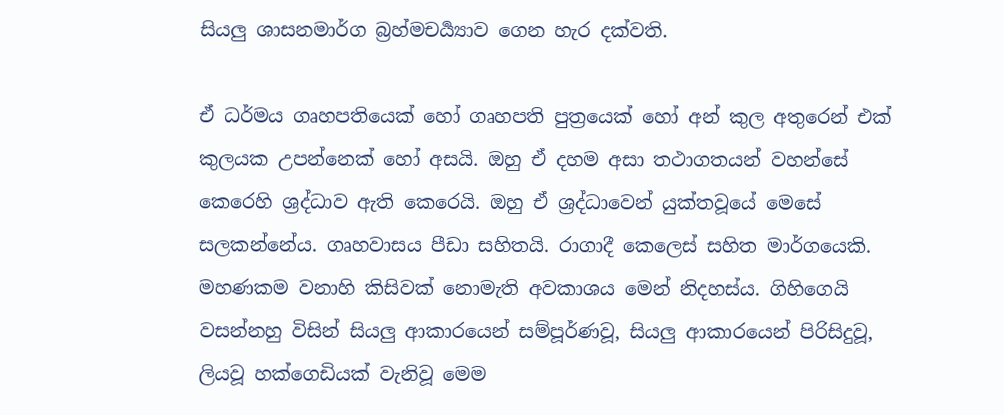සියලු ශාසනමාර්ග බ්‍රහ්මචර්‍ය්‍යාව ගෙන හැර දක්වති.

ඒ ධර්මය ගෘහපතියෙක් හෝ ගෘහපති පුත්‍රයෙක් හෝ අන් කුල අතුරෙන් එක් කුලයක උපන්නෙක් හෝ අසයි. ඔහු ඒ දහම අසා තථාගතයන් වහන්සේ කෙරෙහි ශ්‍රද්ධාව ඇති කෙරෙයි. ඔහු ඒ ශ්‍රද්ධාවෙන් යුක්තවූයේ මෙසේ සලකන්නේය. ගෘහවාසය පීඩා සහිතයි. රාගාදී කෙලෙස් සහිත මාර්ගයෙකි. මහණකම වනාහි කිසිවක් නොමැති අවකාශය මෙන් නිදහස්ය. ගිහිගෙයි වසන්නහු විසින් සියලු ආකාරයෙන් සම්පූර්ණවූ, සියලු ආකාරයෙන් පිරිසිදුවූ, ලියවූ හක්ගෙඩියක් වැනිවූ මෙම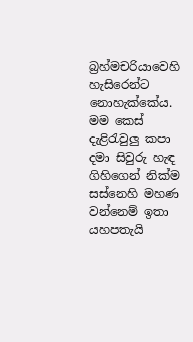බ්‍රහ්මචරියාවෙහි හැසිරෙන්ට නොහැක්කේය. මම කෙස් දැළිරැවුලු කපා දමා සිවුරු හැඳ ගිහිගෙන් නික්ම සස්නෙහි මහණ වන්නෙම් ඉතා යහපතැයි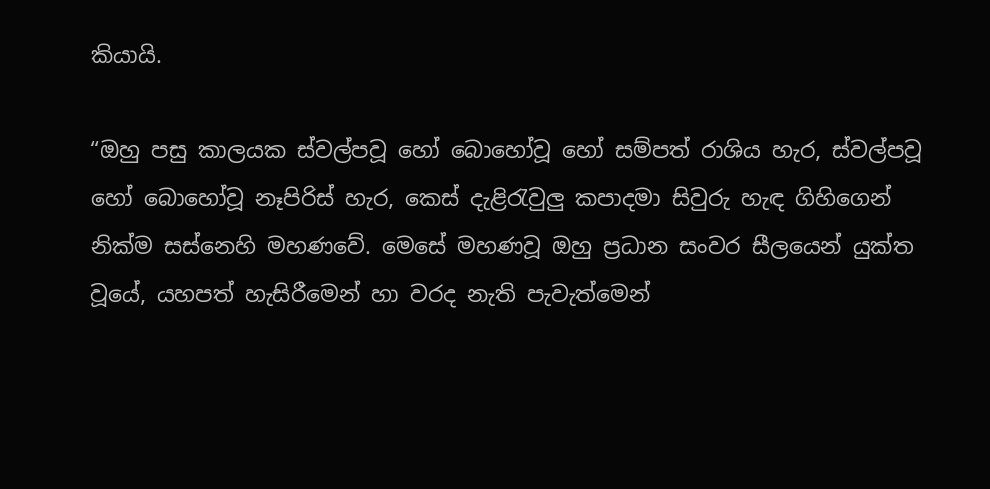කියායි.

“ඔහු පසු කාලයක ස්වල්පවූ හෝ බොහෝවූ හෝ සම්පත් රාශිය හැර, ස්වල්පවූ හෝ බොහෝවූ නෑපිරිස් හැර, කෙස් දැළිරැවුලු කපාදමා සිවුරු හැඳ ගිහිගෙන් නික්ම සස්නෙහි මහණවේ. මෙසේ මහණවූ ඔහු ප්‍රධාන සංවර සීලයෙන් යුක්ත වූයේ, යහපත් හැසිරීමෙන් හා වරද නැති පැවැත්මෙන්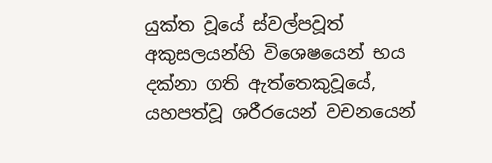යුක්ත වූයේ ස්වල්පවූත් අකුසලයන්හි විශෙෂයෙන් භය දක්නා ගති ඇත්තෙකුවූයේ, යහපත්වූ ශරීරයෙන් වචනයෙන්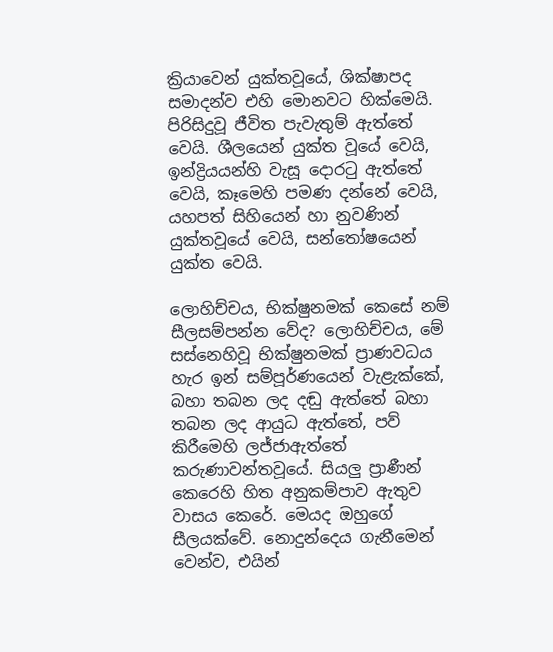ක්‍රියාවෙන් යුක්තවූයේ, ශික්ෂාපද සමාදන්ව එහි මොනවට හික්මෙයි. පිරිසිදුවූ ජීවිත පැවැතුම් ඇත්තේ වෙයි. ශීලයෙන් යුක්ත වූයේ වෙයි, ඉන්ද්‍රියයන්හි වැසූ දොරටු ඇත්තේ වෙයි, කෑමෙහි පමණ දන්නේ වෙයි, යහපත් සිහියෙන් හා නුවණින් යුක්තවූයේ වෙයි, සන්තෝෂයෙන් යුක්ත වෙයි.

ලොහිච්චය, භික්ෂුනමක් කෙසේ නම් සීලසම්පන්න වේද? ලොහිච්චය, මේ සස්නෙහිවූ භික්ෂුනමක් ප්‍රාණවධය හැර ඉන් සම්පූර්ණයෙන් වැළැක්කේ, බහා තබන ලද දඬු ඇත්තේ බහා තබන ලද ආයුධ ඇත්තේ, පව් කිරීමෙහි ලජ්ජාඇත්තේ කරුණාවන්තවූයේ. සියලු ප්‍රාණීන් කෙරෙහි හිත අනුකම්පාව ඇතුව වාසය කෙරේ. මෙයද ඔහුගේ සීලයක්වේ. නොදුන්දෙය ගැනීමෙන් වෙන්ව, එයින්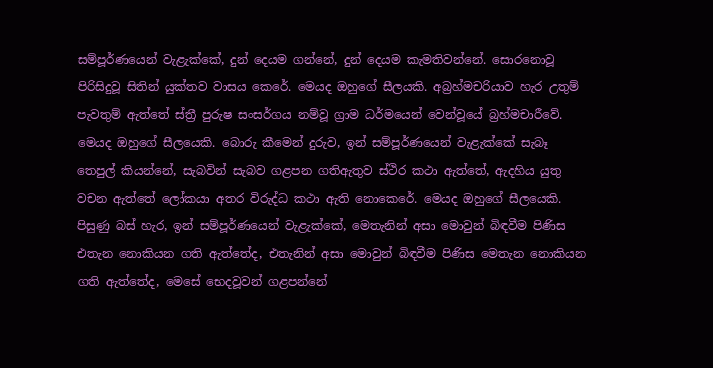සම්පූර්ණයෙන් වැළැක්කේ, දුන් දෙයම ගන්නේ, දුන් දෙයම කැමතිවන්නේ. සොරනොවූ පිරිසිදුවූ සිතින් යුක්තව වාසය කෙරේ. මෙයද ඔහුගේ සීලයකි. අබ්‍රහ්මචරියාව හැර උතුම් පැවතුම් ඇත්තේ ස්ත්‍රී පුරුෂ සංසර්ගය නම්වූ ග්‍රාම ධර්මයෙන් වෙන්වූයේ බ්‍රහ්මචාරීවේ. මෙයද ඔහුගේ සීලයෙකි. බොරු කීමෙන් දුරුව, ඉන් සම්පූර්ණයෙන් වැළැක්කේ සැබෑ තෙපුල් කියන්නේ, සැබවින් සැබව ගළපන ගතිඇතුව ස්ථිර කථා ඇත්තේ, ඇදහිය යුතු වචන ඇත්තේ ලෝකයා අතර විරුද්ධ කථා ඇති නොකෙරේ. මෙයද ඔහුගේ සීලයෙකි. පිසුණු බස් හැර, ඉන් සම්පූර්ණයෙන් වැළැක්කේ, මෙතැනින් අසා මොවුන් බිඳවීම පිණිස එතැන නොකියන ගති ඇත්තේද, එතැනින් අසා මොවුන් බිඳවීම පිණිස මෙතැන නොකියන ගති ඇත්තේද, මෙසේ භෙදවූවන් ගළපන්නේ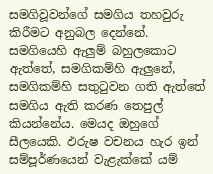සමගිවූවන්ගේ සමගිය තහවුරු කිරීමට අනුබල දෙන්නේ. සමගියෙහි ඇලුම් බහුලකොට ඇත්තේ, සමගිකම්හි ඇලුනේ, සමගිකම්හි සතුටුවන ගති ඇත්තේ සමගිය ඇති කරණ තෙපුල් කියන්නේය. මෙයද ඔහුගේ සීලයෙකි. ඵරුෂ වචනය හැර ඉන් සම්පූර්ණයෙන් වැළැක්කේ යම්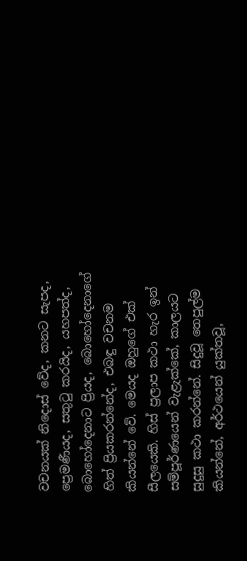වචනයක් නිදොස් වේද, කනට සැපද, ප්‍රෙමණීයද, සතුටු කරයිද, යහපත්ද, බොහෝදෙනාට ප්‍රියද, බොහෝදෙනාගේ හිත් ප්‍රියකරන්නේද, එබඳු වචනම කියන්නේ වේ. මෙයද ඔහුගේ එක් සීලයෙකි. හිස් ප්‍රලාප කථා හැර ඉන් සම්පූර්ණයෙන් වැළැක්කේ, කාලයට සුදුසු කථා කරන්නේ. සිදුවූ තෙපුල්ම කියන්නේ, අර්ථයෙන් යුක්තවූ,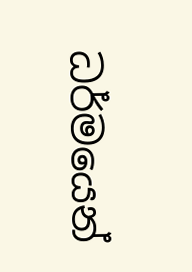ධර්මයෙන්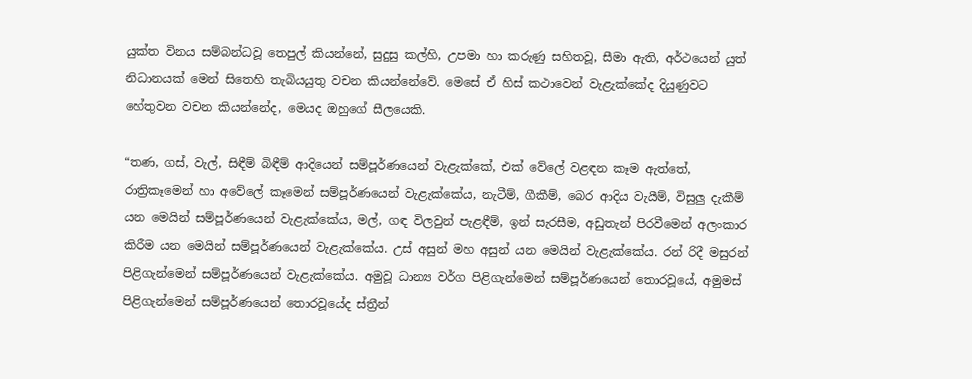යුක්ත විනය සම්බන්ධවූ තෙපුල් කියන්නේ, සුදුසු කල්හි, උපමා හා කරුණු සහිතවූ, සීමා ඇති, අර්ථයෙන් යුත් නිධානයක් මෙන් සිතෙහි තැබියයුතු වචන කියන්නේවේ. මෙසේ ඒ හිස් කථාවෙන් වැළැක්කේද දියුණුවට හේතුවන වචන කියන්නේද, මෙයද ඔහුගේ සීලයෙකි.

“තණ, ගස්, වැල්, සිඳීම් බිඳීම් ආදියෙන් සම්පූර්ණයෙන් වැළැක්කේ, එක් වේලේ වළඳන කෑම ඇත්තේ, රාත්‍රිකෑමෙන් හා අවේලේ කෑමෙන් සම්පූර්ණයෙන් වැළැක්කේය, නැටීම්, ගීකීම්, බෙර ආදිය වැයීම්, විසුලු දැකීම් යන මෙයින් සම්පූර්ණයෙන් වැළැක්කේය, මල්, ගඳ විලවුන් පැළඳීම්, ඉන් සැරසීම, අඩුතැන් පිරවීමෙන් අලංකාර කිරීම යන මෙයින් සම්පූර්ණයෙන් වැළැක්කේය. උස් අසුන් මහ අසුන් යන මෙයින් වැළැක්කේය. රන් රිදී මසුරන් පිළිගැන්මෙන් සම්පූර්ණයෙන් වැළැක්කේය. අමුවූ ධාන්‍ය වර්ග පිළිගැන්මෙන් සම්පූර්ණයෙන් තොරවූයේ, අමුමස් පිළිගැන්මෙන් සම්පූර්ණයෙන් තොරවූයේද ස්ත්‍රීන්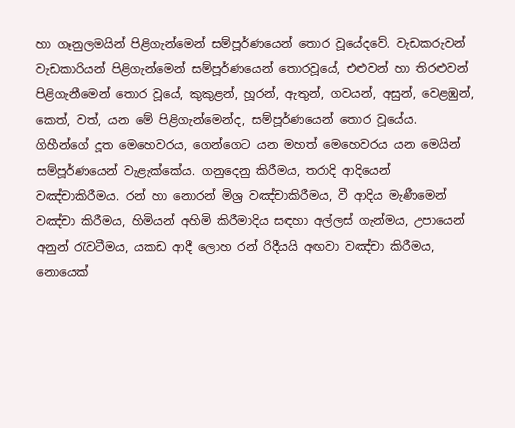හා ගෑනුලමයින් පිළිගැන්මෙන් සම්පූර්ණයෙන් තොර වූයේදවේ. වැඩකරුවන් වැඩකාරියන් පිළිගැන්මෙන් සම්පූර්ණයෙන් තොරවූයේ, එළුවන් හා තිරළුවන් පිළිගැනීමෙන් තොර වූයේ, කුකුළන්, හූරන්, ඇතුන්, ගවයන්, අසුන්, වෙළඹුන්, කෙත්, වත්, යන මේ පිළිගැන්මෙන්ද, සම්පූර්ණයෙන් තොර වූයේය. ගිහීන්ගේ දූත මෙහෙවරය, ගෙන්ගෙට යන මහත් මෙහෙවරය යන මෙයින් සම්පූර්ණයෙන් වැළැක්කේය. ගනුදෙනු කිරීමය, තරාදි ආදියෙන් වඤ්චාකිරීමය. රන් හා නොරන් මිශ්‍ර වඤ්චාකිරීමය, වී ආදිය මැණීමෙන් වඤ්චා කිරීමය, හිමියන් අහිමි කිරීමාදිය සඳහා අල්ලස් ගැන්මය, උපායෙන් අනුන් රැවටීමය, යකඩ ආදී ලොහ රන් රිදීයයි අඟවා වඤ්චා කිරීමය, නොයෙක්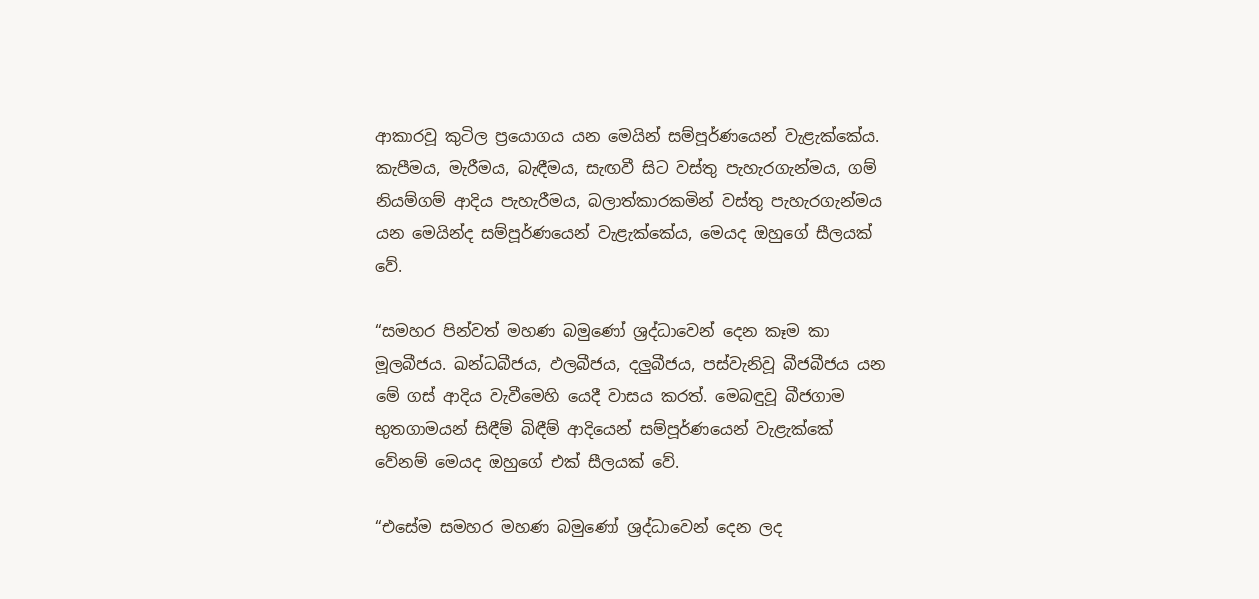ආකාරවූ කුටිල ප්‍රයොගය යන මෙයින් සම්පූර්ණයෙන් වැළැක්කේය. කැපීමය, මැරීමය, බැඳීමය, සැඟවී සිට වස්තු පැහැරගැන්මය, ගම් නියම්ගම් ආදිය පැහැරීමය, බලාත්කාරකමින් වස්තු පැහැරගැන්මය යන මෙයින්ද සම්පූර්ණයෙන් වැළැක්කේය, මෙයද ඔහුගේ සීලයක් වේ.

“සමහර පින්වත් මහණ බමුණෝ ශ්‍රද්ධාවෙන් දෙන කෑම කා මූලබීජය. ඛන්ධබීජය, ඵලබීජය, දලුබීජය, පස්වැනිවූ බීජබීජය යන මේ ගස් ආදිය වැවීමෙහි යෙදී වාසය කරත්. මෙබඳුවූ බීජගාම භුතගාමයන් සිඳීම් බිඳීම් ආදියෙන් සම්පූර්ණයෙන් වැළැක්කේ වේනම් මෙයද ඔහුගේ එක් සීලයක් වේ.

“එසේම සමහර මහණ බමුණෝ ශ්‍රද්ධාවෙන් දෙන ලද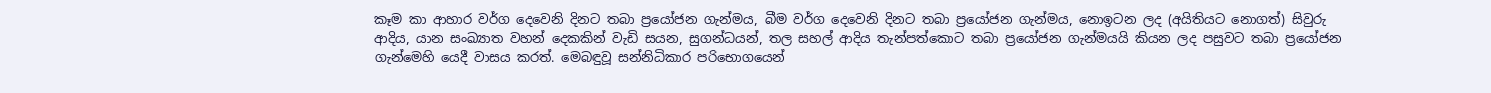කෑම කා ආහාර වර්ග දෙවෙනි දිනට තබා ප්‍රයෝජන ගැන්මය, බීම වර්ග දෙවෙනි දිනට තබා ප්‍රයෝජන ගැන්මය, නොඉටන ලද (අයිතියට නොගත්) සිවුරු ආදිය, යාන සංඛ්‍යාත වහන් දෙකකින් වැඩි සයන, සුගන්ධයන්, තල සහල් ආදිය තැන්පත්කොට තබා ප්‍රයෝජන ගැන්මයයි කියන ලද පසුවට තබා ප්‍රයෝජන ගැන්මෙහි යෙදී වාසය කරත්. මෙබඳුවූ සන්නිධිකාර පරිභොගයෙන්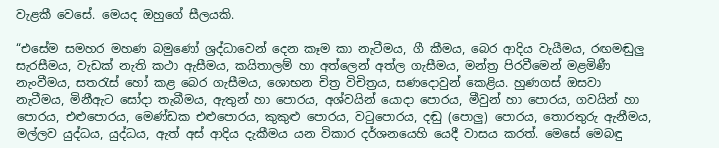වැළකී වෙසේ. මෙයද ඔහුගේ සීලයකි.

“එසේම සමහර මහණ බමුණෝ ශ්‍රද්ධාවෙන් දෙන කෑම කා නැටීමය, ගී කීමය, බෙර ආදිය වැයීමය, රඟමඬුලු සැරසීමය, වැඩක් නැති කථා ඇසීමය, කයිතාලම් හා අත්ලෙන් අත්ල ගැසීමය, මන්ත්‍ර පිරවීමෙන් මළමිණී නැංවීමය, සතරැස් හෝ කළ බෙර ගැසීමය, ශොභන චිත්‍ර විචිත්‍රය, සණදොවුන් කෙළිය. හුණගස් ඔසවා නැටීමය, මිනීඇට සෝදා තැබීමය, ඇතුන් හා පොරය, අශ්වයින් යොදා පොරය, මීවුන් හා පොරය, ගවයින් හා පොරය, එළුපොරය, මෙණ්ඩක එළුපොරය, කුකුළු පොරය, වටුපොරය, දඬු (පොලු) පොරය, තොරතුරු ඇනීමය, මල්ලව යුද්ධය, යුද්ධය, ඇත් අස් ආදිය දැකීමය යන විකාර දර්ශනයෙහි යෙදී වාසය කරත්. මෙසේ මෙබඳු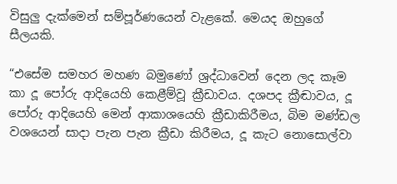විසුලු දැක්මෙන් සම්පූර්ණයෙන් වැළකේ. මෙයද ඔහුගේ සීලයකි.

“එසේම සමහර මහණ බමුණෝ ශ්‍රද්ධාවෙන් දෙන ලද කෑම කා දූ පෝරු ආදියෙහි කෙළීම්වූ ක්‍රීඩාවය. දශපද ක්‍රීඬාවය, දූ පෝරු ආදියෙහි මෙන් ආකාශයෙහි ක්‍රීඩාකිරීමය, බිම මණ්ඩල වශයෙන් සාදා පැන පැන ක්‍රීඩා කිරීමය, දූ කැට නොසොල්වා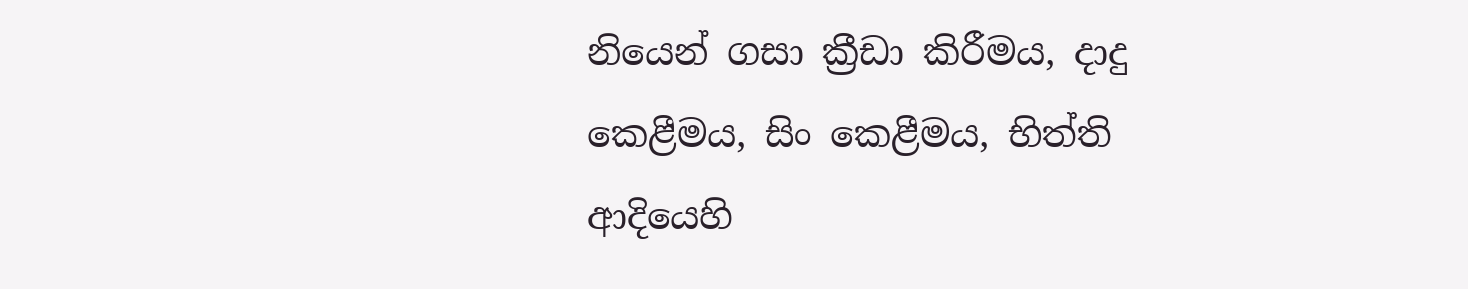නියෙන් ගසා ක්‍රීඩා කිරීමය, දාදු කෙළීමය, සිං කෙළීමය, භිත්ති ආදියෙහි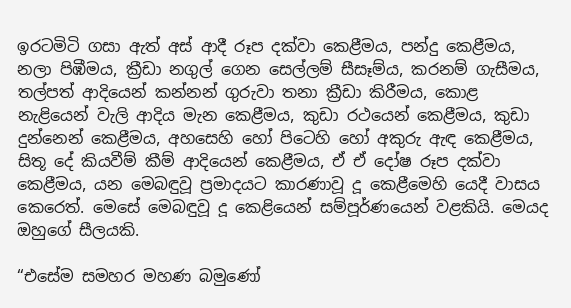ඉරටමිටි ගසා ඇත් අස් ආදී රූප දක්වා කෙළීමය, පන්දු කෙළීමය, නලා පිඹීමය, ක්‍රීඩා නගුල් ගෙන සෙල්ලම් සීසෑම්ය, කරනම් ගැසීමය, තල්පත් ආදියෙන් කන්නන් ගුරුවා තනා ක්‍රීඩා කිරීමය, කොළ නැළියෙන් වැලි ආදිය මැන කෙළීමය, කුඩා රථයෙන් කෙළීමය, කුඩා දුන්නෙන් කෙළීමය, අහසෙහි හෝ පිටෙහි හෝ අකුරු ඇඳ කෙළීමය, සිතූ දේ කියවීම් කීම් ආදියෙන් කෙළීමය, ඒ ඒ දෝෂ රූප දක්වා කෙළීමය, යන මෙබඳුවූ ප්‍රමාදයට කාරණාවූ දූ කෙළීමෙහි යෙදී වාසය කෙරෙත්. මෙසේ මෙබඳුවූ දූ කෙළියෙන් සම්පූර්ණයෙන් වළකියි. මෙයද ඔහුගේ සීලයකි.

“එසේම සමහර මහණ බමුණෝ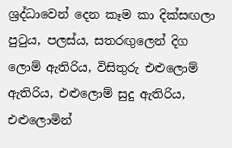ශ්‍රද්ධාවෙන් දෙන කෑම කා දික්සඟලා පුටුය, පලස්ය, සතරඟුලෙන් දිග ලොම් ඇතිරිය, විසිතුරු එළුලොම් ඇතිරිය, එළුලොම් සුදු ඇතිරිය, එළුලොමින්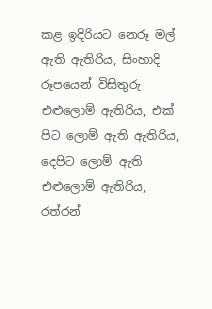කළ ඉදිරියට නෙරූ මල් ඇති ඇතිරිය, සිංහාදි රූපයෙන් විසිතුරු එළුලොම් ඇතිරිය, එක් පිට ලොම් ඇති ඇතිරිය, දෙපිට ලොම් ඇති එළුලොම් ඇතිරිය, රත්රන්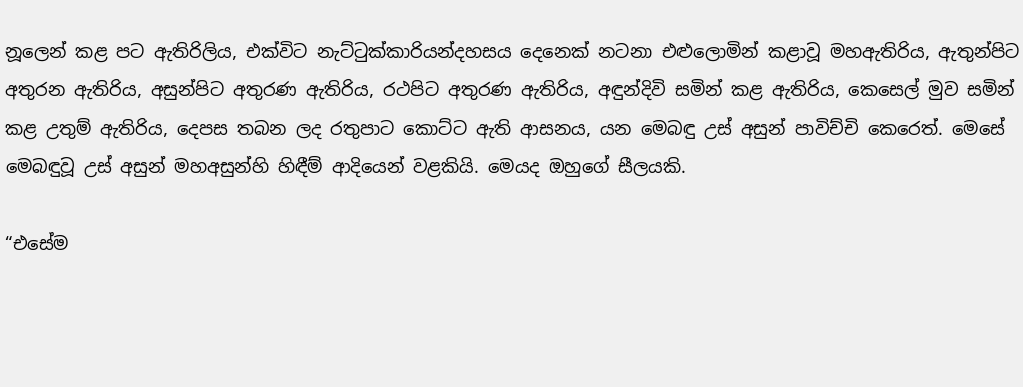නූලෙන් කළ පට ඇතිරිලිය, එක්විට නැට්ටුක්කාරියන්දහසය දෙනෙක් නටනා එළුලොමින් කළාවූ මහඇතිරිය, ඇතුන්පිට අතුරන ඇතිරිය, අසුන්පිට අතුරණ ඇතිරිය, රථපිට අතුරණ ඇතිරිය, අඳුන්දිවි සමින් කළ ඇතිරිය, කෙසෙල් මුව සමින් කළ උතුම් ඇතිරිය, දෙපස තබන ලද රතුපාට කොට්ට ඇති ආසනය, යන මෙබඳු උස් අසුන් පාවිච්චි කෙරෙත්. මෙසේ මෙබඳුවූ උස් අසුන් මහඅසුන්හි හිඳීම් ආදියෙන් වළකියි. මෙයද ඔහුගේ සීලයකි.

“එසේම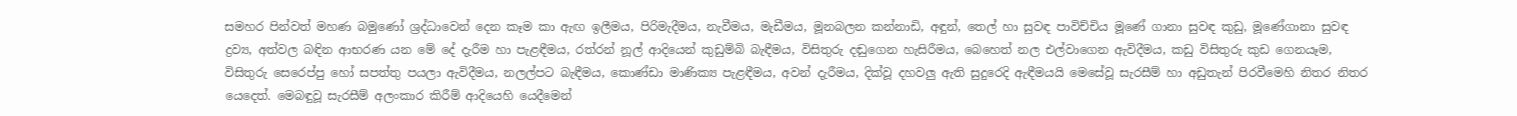සමහර පින්වත් මහණ බමුණෝ ශ්‍රද්ධාවෙන් දෙන කෑම කා ඇඟ ඉලීමය, පිරිමැදීමය, නැවීමය, මැඩීමය, මූනබලන කන්නාඩි, අඳුන්, තෙල් හා සුවඳ පාවිච්චිය මූණේ ගානා සුවඳ කුඩු, මූණේගානා සුවඳ ද්‍රව්‍ය, අත්වල බඳින ආභරණ යන මේ දේ දැරීම හා පැළඳීමය, රත්රන් නූල් ආදියෙන් කුඩුම්බි බැඳීමය, විසිතුරු දඬුගෙන හැසිරීමය, බෙහෙත් නල එල්වාගෙන ඇවිදීමය, කඩු විසිතුරු කුඩ ගෙනයෑම, විසිතුරු සෙරෙප්පු හෝ සපත්තු පයලා ඇවිදීමය, නලල්පට බැඳීමය, කොණ්ඩා මාණික්‍ය පැළඳීමය, අවන් දැරීමය, දික්වූ දහවලු ඇති සුදුරෙදි ඇඳීමයයි මෙසේවූ සැරසීම් හා අඩුතැන් පිරවීමෙහි නිතර නිතර යෙදෙත්. මෙබඳුවූ සැරසීම් අලංකාර කිරීම් ආදියෙහි යෙදීමෙන්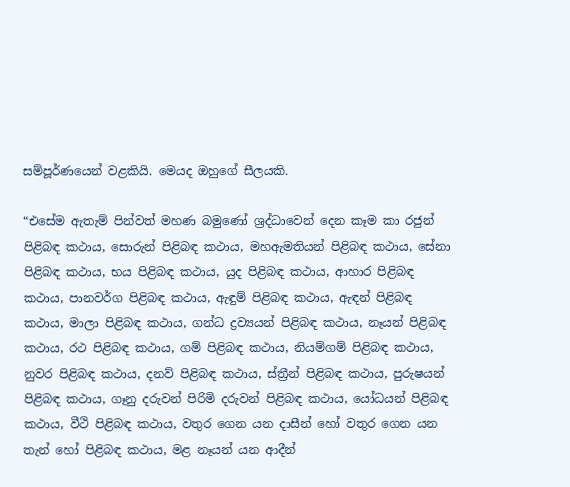සම්පූර්ණයෙන් වළකියි. මෙයද ඔහුගේ සීලයකි.

“එසේම ඇතැම් පින්වත් මහණ බමුණෝ ශ්‍රද්ධාවෙන් දෙන කෑම කා රජුන් පිළිබඳ කථාය, සොරුන් පිළිබඳ කථාය, මහඇමතියන් පිළිබඳ කථාය, සේනා පිළිබඳ කථාය, භය පිළිබඳ කථාය, යුද පිළිබඳ කථාය, ආහාර පිළිබඳ කථාය, පානවර්ග පිළිබඳ කථාය, ඇඳුම් පිළිබඳ කථාය, ඇඳන් පිළිබඳ කථාය, මාලා පිළිබඳ කථාය, ගන්ධ ද්‍රව්‍යයන් පිළිබඳ කථාය, නෑයන් පිළිබඳ කථාය, රථ පිළිබඳ කථාය, ගම් පිළිබඳ කථාය, නියම්ගම් පිළිබඳ කථාය, නුවර පිළිබඳ කථාය, දනව් පිළිබඳ කථාය, ස්ත්‍රීන් පිළිබඳ කථාය, පුරුෂයන් පිළිබඳ කථාය, ගෑනු දරුවන් පිරිමි දරුවන් පිළිබඳ කථාය, යෝධයන් පිළිබඳ කථාය, වීථි පිළිබඳ කථාය, වතුර ගෙන යන දාසීන් හෝ වතුර ගෙන යන තැන් හෝ පිළිබඳ කථාය, මළ නෑයන් යන ආදීන්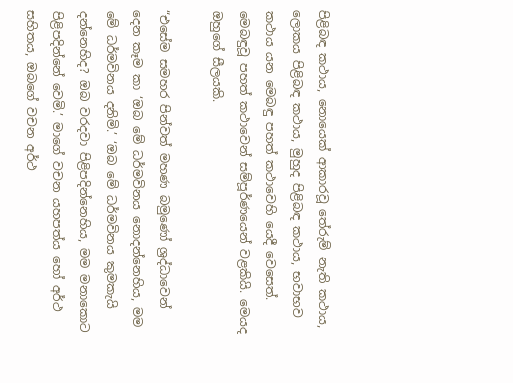පිළිබඳ කථාය, නොයෙක් ආකාරවූ තේරුම් නැති කථාය, ලොකය පිළිබඳ කථාය, මුහුද පිළිබඳ කථාය, භවාභව කථාය යන මෙබඳු පහත් කථාවෙහි යෙදී වෙසෙත්. මෙබඳුවූ පහත් කථාවෙන් සම්පූර්ණයෙන් වළකියි. මෙයද ඔහුගේ සීලයකි.

“එසේම සමහර පින්වත් මහණ බමුණෝ ශ්‍රද්ධාවෙන් දෙන කෑම කා ‘ඔබ මේ ධර්මවිනය නොදන්නෙහිය, මම මේ ධර්මවිනය දනිමි.’ ‘ඔබ මේ ධර්මවිනය කුමකැයි දන්නෙහිද? ඔබ වරදවා පිළිපදින්නෙහිය, මම මනාකොට පිළිපදින්නේ වෙමි.’ මාගේ වචන යහපත්ය හෝ අර්ථ සහිතය, ඔබගේ වචන අර්ථ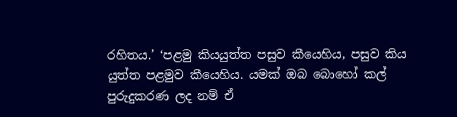රහිතය.’ ‘පළමු කියයුත්ත පසුව කීයෙහිය, පසුව කිය යුත්ත පළමුව කීයෙහිය. යමක් ඔබ බොහෝ කල් පුරුදුකරණ ලද නම් ඒ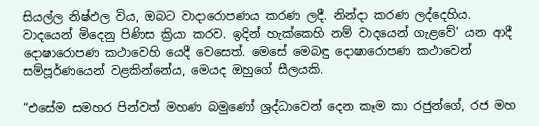සියල්ල නිෂ්ඵල විය, ඔබට වාදාරොපණය කරණ ලදී. නින්දා කරණ ලද්දෙහිය. වාදයෙන් මිදෙනු පිණිස ක්‍රියා කරව. ඉදින් හැක්කෙහි නම් වාදයෙන් ගැළවේ’ යන ආදී දොෂාරොපණ කථාවෙහි යෙදී වෙසෙත්. මෙසේ මෙබඳු දොෂාරොපණ කථාවෙන් සම්පූර්ණයෙන් වළකින්නේය, මෙයද ඔහුගේ සීලයකි.

“එසේම සමහර පින්වත් මහණ බමුණෝ ශ්‍රද්ධාවෙන් දෙන කෑම කා රජුන්ගේ, රජ මහ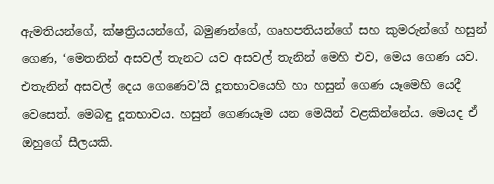ඇමතියන්ගේ, ක්ෂත්‍රියයන්ගේ, බමුණන්ගේ, ගෘහපතියන්ගේ සහ කුමරුන්ගේ හසුන් ගෙණ, ‘මෙතනින් අසවල් තැනට යව අසවල් තැනින් මෙහි එව, මෙය ගෙණ යව. එතැනින් අසවල් දෙය ගෙණෙව’යි දූතභාවයෙහි හා හසුන් ගෙණ යෑමෙහි යෙදී වෙසෙත්. මෙබඳු දූතභාවය. හසුන් ගෙණයෑම යන මෙයින් වළකින්නේය. මෙයද ඒ ඔහුගේ සීලයකි.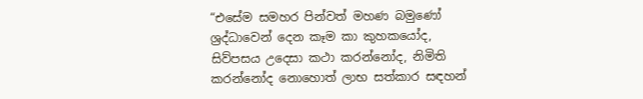“එසේම සමහර පින්වත් මහණ බමුණෝ ශ්‍රද්ධාවෙන් දෙන කෑම කා කුහකයෝද, සිව්පසය උදෙසා කථා කරන්නෝද, නිමිති කරන්නෝද නොහොත් ලාභ සත්කාර සඳහන්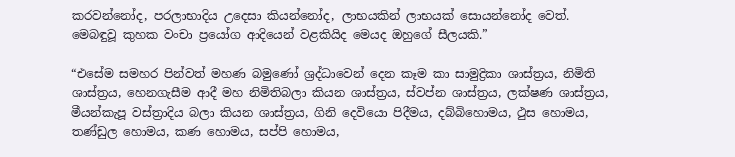කරවන්නෝද, පරලාභාදිය උදෙසා කියන්නෝද, ලාභයකින් ලාභයක් සොයන්නෝද වෙත්. මෙබඳුවූ කුහක වංචා ප්‍රයෝග ආදියෙන් වළකියිද මෙයද ඔහුගේ සීලයකි.”

“එසේම සමහර පින්වත් මහණ බමුණෝ ශ්‍රද්ධාවෙන් දෙන කෑම කා සාමුද්‍රිකා ශාස්ත්‍රය, නිමිති ශාස්ත්‍රය, හෙනගැසීම ආදී මහ නිමිතිබලා කියන ශාස්ත්‍රය, ස්වප්න ශාස්ත්‍රය, ලක්ෂණ ශාස්ත්‍රය, මීයන්කැපූ වස්ත්‍රාදිය බලා කියන ශාස්ත්‍රය, ගිනි දෙවියො පිදීමය, දබ්බිහොමය, ථුස හොමය, තණ්ඩුල හොමය, කණ හොමය, සප්පි හොමය,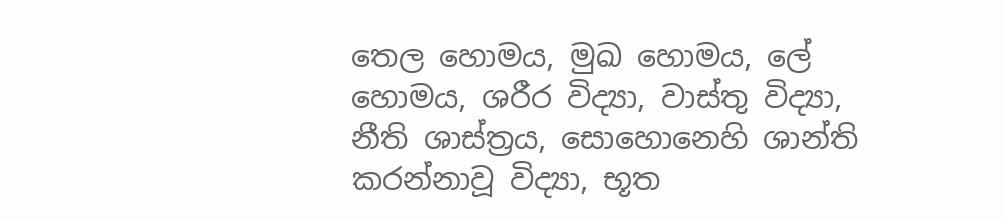තෙල හොමය, මුඛ හොමය, ලේ හොමය, ශරීර විද්‍යා, වාස්තු විද්‍යා, නීති ශාස්ත්‍රය, සොහොනෙහි ශාන්ති කරන්නාවූ විද්‍යා, භූත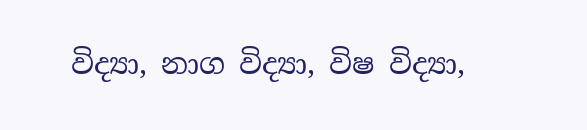විද්‍යා, නාග විද්‍යා, විෂ විද්‍යා,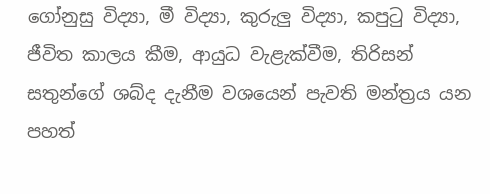ගෝනුසු විද්‍යා, මී විද්‍යා, කුරුලු විද්‍යා, කපුටු විද්‍යා, ජීවිත කාලය කීම, ආයුධ වැළැක්වීම, තිරිසන් සතුන්ගේ ශබ්ද දැනීම වශයෙන් පැවති මන්ත්‍රය යන පහත්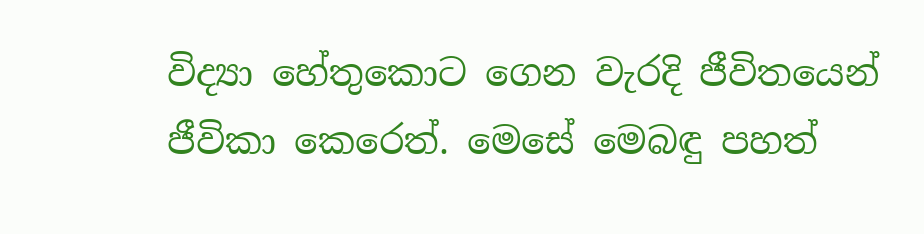විද්‍යා හේතුකොට ගෙන වැරදි ජීවිතයෙන් ජීවිකා කෙරෙත්. මෙසේ මෙබඳු පහත්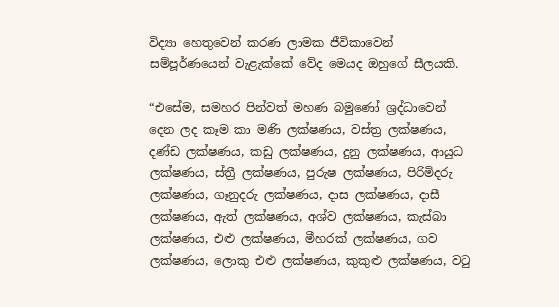විද්‍යා හෙතුවෙන් කරණ ලාමක ජීවිකාවෙන් සම්පූර්ණයෙන් වැළැක්කේ වේද මෙයද ඔහුගේ සීලයකි.

“එසේම, සමහර පින්වත් මහණ බමුණෝ ශ්‍රද්ධාවෙන් දෙන ලද කෑම කා මණි ලක්ෂණය, වස්ත්‍ර ලක්ෂණය, දණ්ඩ ලක්ෂණය, කඩු ලක්ෂණය, දුනු ලක්ෂණය, ආයුධ ලක්ෂණය, ස්ත්‍රී ලක්ෂණය, පුරුෂ ලක්ෂණය, පිරිමිදරු ලක්ෂණය, ගෑනුදරු ලක්ෂණය, දාස ලක්ෂණය, දාසී ලක්ෂණය, ඇත් ලක්ෂණය, අශ්ව ලක්ෂණය, කැස්බා ලක්ෂණය, එළු ලක්ෂණය, මීහරක් ලක්ෂණය, ගව ලක්ෂණය, ලොකු එළු ලක්ෂණය, කුකුළු ලක්ෂණය, වටු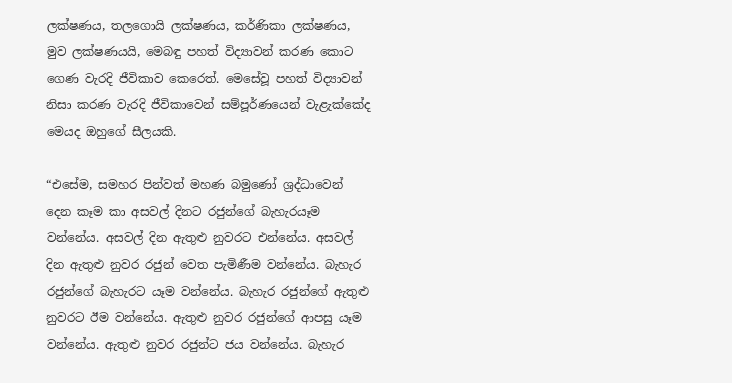ලක්ෂණය, තලගොයි ලක්ෂණය, කර්ණිකා ලක්ෂණය, මුව ලක්ෂණයයි, මෙබඳු පහත් විද්‍යාවන් කරණ කොට ගෙණ වැරදි ජීවිකාව කෙරෙත්. මෙසේවූ පහත් විද්‍යාවන් නිසා කරණ වැරදි ජීවිකාවෙන් සම්පූර්ණයෙන් වැළැක්කේද මෙයද ඔහුගේ සීලයකි.

“එසේම, සමහර පින්වත් මහණ බමුණෝ ශ්‍රද්ධාවෙන් දෙන කෑම කා අසවල් දිනට රජුන්ගේ බැහැරයෑම වන්නේය. අසවල් දින ඇතුළු නුවරට එන්නේය. අසවල් දින ඇතුළු නුවර රජුන් වෙත පැමිණීම වන්නේය. බැහැර රජුන්ගේ බැහැරට යෑම වන්නේය. බැහැර රජුන්ගේ ඇතුළු නුවරට ඊම වන්නේය. ඇතුළු නුවර රජුන්ගේ ආපසු යෑම වන්නේය. ඇතුළු නුවර රජුන්ට ජය වන්නේය. බැහැර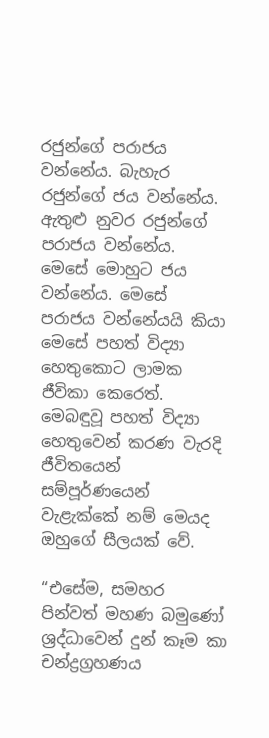රජුන්ගේ පරාජය වන්නේය. බැහැර රජුන්ගේ ජය වන්නේය. ඇතුළු නුවර රජුන්ගේ පරාජය වන්නේය. මෙසේ මොහුට ජය වන්නේය. මෙසේ පරාජය වන්නේයයි කියා මෙසේ පහත් විද්‍යා හෙතුකොට ලාමක ජීවිකා කෙරෙත්. මෙබඳුවූ පහත් විද්‍යා හෙතුවෙන් කරණ වැරදි ජීවිතයෙන් සම්පූර්ණයෙන් වැළැක්කේ නම් මෙයද ඔහුගේ සීලයක් වේ.

“එසේම, සමහර පින්වත් මහණ බමුණෝ ශ්‍රද්ධාවෙන් දුන් කෑම කා චන්ද්‍රග්‍රහණය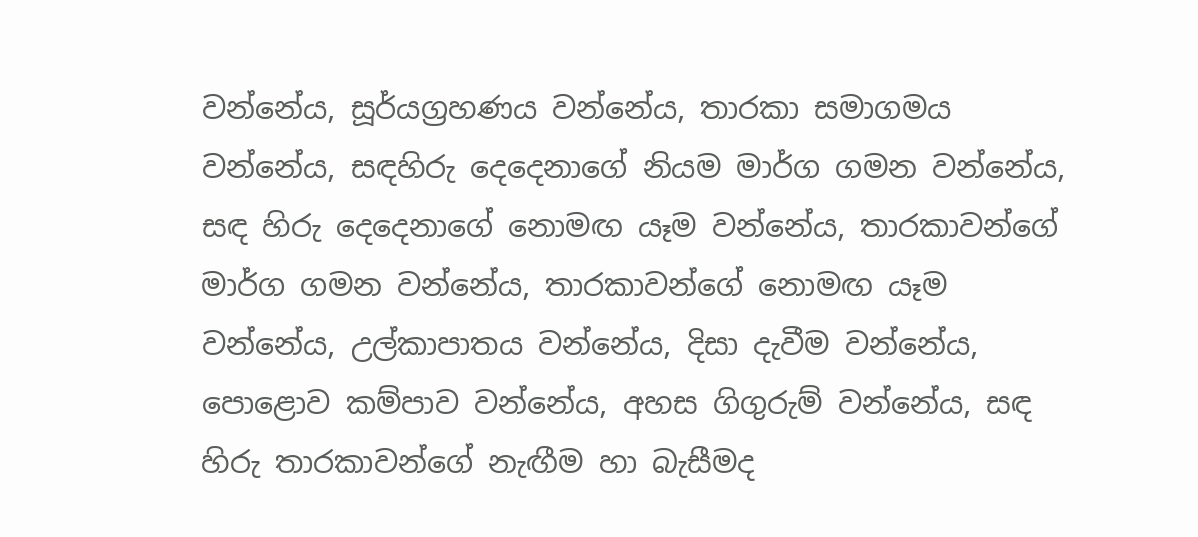වන්නේය, සූර්යග්‍රහණය වන්නේය, තාරකා සමාගමය වන්නේය, සඳහිරු දෙදෙනාගේ නියම මාර්ග ගමන වන්නේය, සඳ හිරු දෙදෙනාගේ නොමඟ යෑම වන්නේය, තාරකාවන්ගේ මාර්ග ගමන වන්නේය, තාරකාවන්ගේ නොමඟ යෑම වන්නේය, උල්කාපාතය වන්නේය, දිසා දැවීම වන්නේය, පොළොව කම්පාව වන්නේය, අහස ගිගුරුම් වන්නේය, සඳ හිරු තාරකාවන්ගේ නැඟීම හා බැසීමද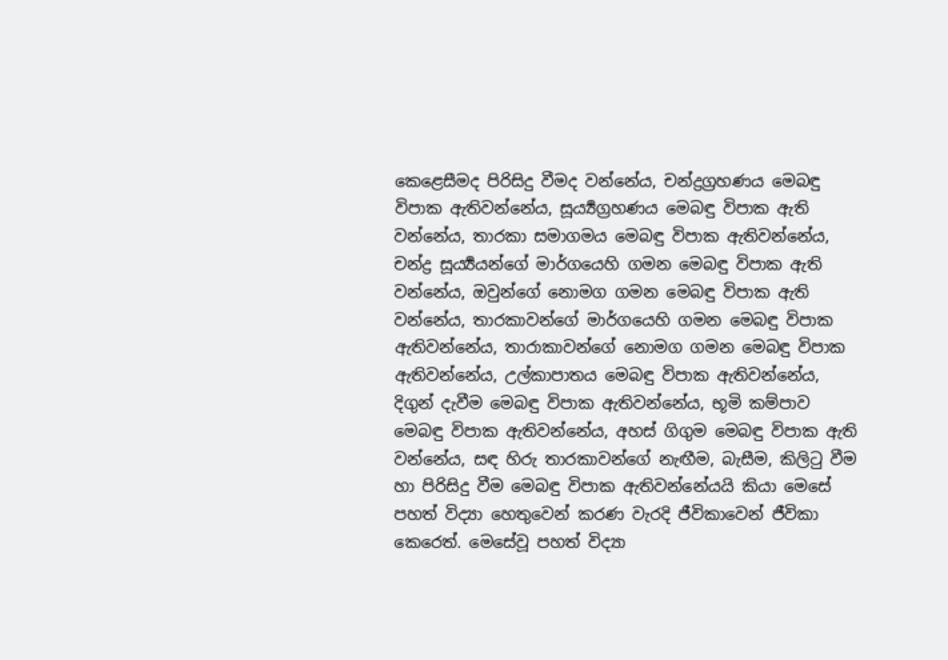කෙළෙසීමද පිරිසිදු වීමද වන්නේය, චන්ද්‍රග්‍රහණය මෙබඳු විපාක ඇතිවන්නේය, සූර්‍ය්‍යග්‍රහණය මෙබඳු විපාක ඇති වන්නේය, තාරකා සමාගමය මෙබඳු විපාක ඇතිවන්නේය, චන්ද්‍ර සූර්‍ය්‍යයන්ගේ මාර්ගයෙහි ගමන මෙබඳු විපාක ඇති වන්නේය, ඔවුන්ගේ නොමග ගමන මෙබඳු විපාක ඇති වන්නේය, තාරකාවන්ගේ මාර්ගයෙහි ගමන මෙබඳු විපාක ඇතිවන්නේය, තාරාකාවන්ගේ නොමග ගමන මෙබඳු විපාක ඇතිවන්නේය, උල්කාපාතය මෙබඳු විපාක ඇතිවන්නේය, දිගුන් දැවීම මෙබඳු විපාක ඇතිවන්නේය, භූමි කම්පාව මෙබඳු විපාක ඇතිවන්නේය, අහස් ගිගුම මෙබඳු විපාක ඇති වන්නේය, සඳ හිරු තාරකාවන්ගේ නැඟීම, බැසීම, කිලිටු වීම හා පිරිසිදු වීම මෙබඳු විපාක ඇතිවන්නේයයි කියා මෙසේ පහත් විද්‍යා හෙතුවෙන් කරණ වැරදි ජීවිකාවෙන් ජීවිකා කෙරෙත්. මෙසේවූ පහත් විද්‍යා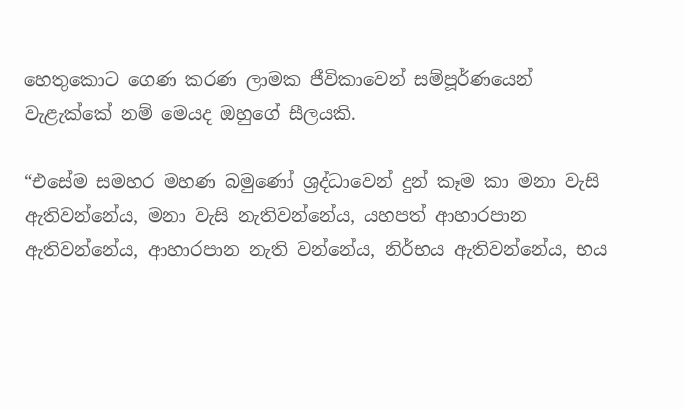හෙතුකොට ගෙණ කරණ ලාමක ජීවිකාවෙන් සම්පූර්ණයෙන් වැළැක්කේ නම් මෙයද ඔහුගේ සීලයකි.

“එසේම සමහර මහණ බමුණෝ ශ්‍රද්ධාවෙන් දුන් කෑම කා මනා වැසි ඇතිවන්නේය, මනා වැසි නැතිවන්නේය, යහපත් ආහාරපාන ඇතිවන්නේය, ආහාරපාන නැති වන්නේය, නිර්භය ඇතිවන්නේය, භය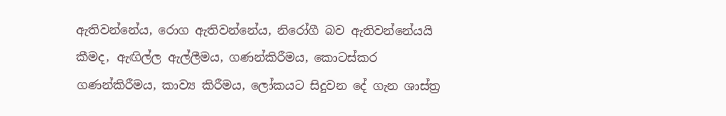ඇතිවන්නේය, රොග ඇතිවන්නේය, නිරෝගී බව ඇතිවන්නේයයි කීමද, ඇඟිල්ල ඇල්ලීමය, ගණන්කිරීමය, කොටස්කර ගණන්කිරීමය, කාව්‍ය කිරීමය, ලෝකයට සිදුවන දේ ගැන ශාස්ත්‍ර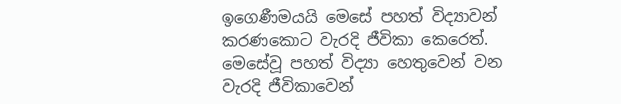ඉගෙණීමයයි මෙසේ පහත් විද්‍යාවන් කරණකොට වැරදි ජීවිකා කෙරෙත්. මෙසේවූ පහත් විද්‍යා හෙතුවෙන් වන වැරදි ජීවිකාවෙන්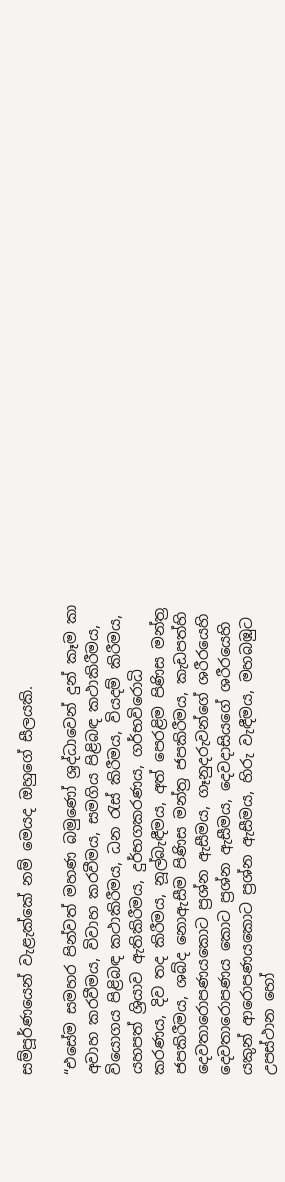සම්පූර්ණයෙන් වැළැක්කේ නම් මෙයද ඔහුගේ සීලයකි.

“එසේම සමහර පින්වත් මහණ බමුණෝ ශ්‍රද්ධාවෙන් දුන් කෑම කා අවාහ කරවීමය, විවාහ කරවීමය, සමගිය පිළිබඳ කථාකිරීමය, වියොගය පිළිබඳ කථාකිරීමය, ධන රැස් කිරීමය, වියදම් කිරීමය, යහපත් ශ්‍රියාව ඇතිකිරීමය, දුර්භගකරණය, ගර්භවිරොධි කරණය, දිව තද කිරීමය, නූල්බැඳීමය, අත් පෙරළිම පිණිස මන්ත්‍ර ජපකිරීමය, ශබ්ද නොඇසීම පිණිස මන්ත්‍ර ජපකිරීමය, කැඩපත්හි දෙවතාරොපණයකොට ප්‍රශ්න ඇසීමය, ගෑනුදරුවන්ගේ ශරීරයෙහි දෙවතාරොපණය කොට ප්‍රශ්න ඇසීමය, දෙවදාසියගේ ශරීරයෙහි යකුන් ආරොපණයකොට ප්‍රශ්න ඇසීමය, හිරු වැඳීමය, මහබඹුට උපස්ථාන හෝ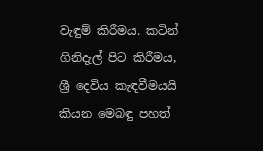වැඳුම් කිරීමය. කටින් ගිනිදැල් පිට කිරීමය, ශ්‍රී දෙවිය කැඳවීමයයි කියන මෙබඳු පහත්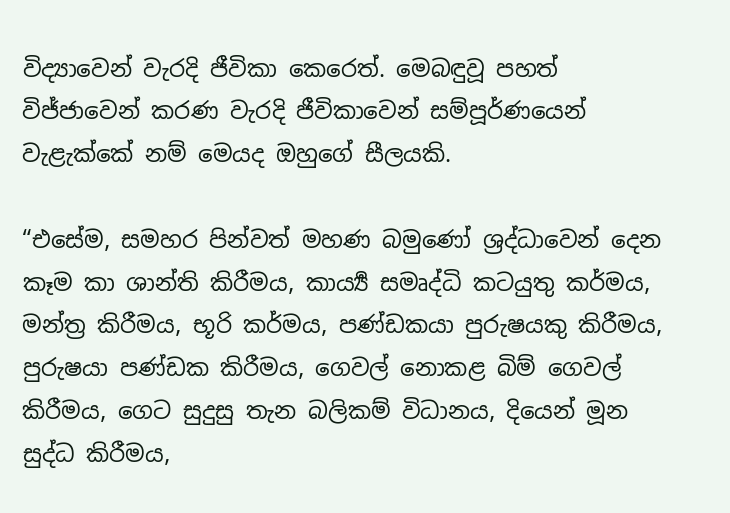විද්‍යාවෙන් වැරදි ජීවිකා කෙරෙත්. මෙබඳුවූ පහත් විජ්ජාවෙන් කරණ වැරදි ජීවිකාවෙන් සම්පූර්ණයෙන් වැළැක්කේ නම් මෙයද ඔහුගේ සීලයකි.

“එසේම, සමහර පින්වත් මහණ බමුණෝ ශ්‍රද්ධාවෙන් දෙන කෑම කා ශාන්ති කිරීමය, කාර්‍ය්‍ය සමෘද්ධි කටයුතු කර්මය, මන්ත්‍ර කිරීමය, භූරි කර්මය, පණ්ඩකයා පුරුෂයකු කිරීමය, පුරුෂයා පණ්ඩක කිරීමය, ගෙවල් නොකළ බිම් ගෙවල් කිරීමය, ගෙට සුදුසු තැන බලිකම් විධානය, දියෙන් මූන සුද්ධ කිරීමය,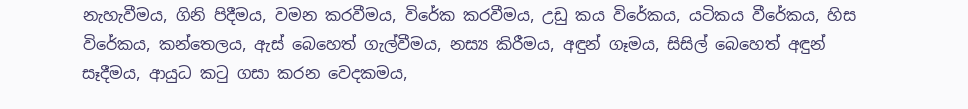නැහැවීමය, ගිනි පිදීමය, වමන කරවීමය, විරේක කරවීමය, උඩු කය විරේකය, යටිකය වීරේකය, හිස විරේකය, කන්තෙලය, ඇස් බෙහෙත් ගැල්වීමය, නස්‍ය කිරීමය, අඳුන් ගෑමය, සිසිල් බෙහෙත් අඳුන් සෑදීමය, ආයුධ කටු ගසා කරන වෙදකමය,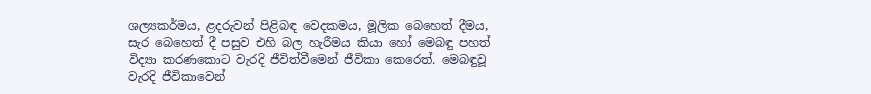ශල්‍යකර්මය, ළදරුවන් පිළිබඳ වෙදකමය, මූලික බෙහෙත් දීමය, සැර බෙහෙත් දී පසුව එහි බල හැරීමය කියා හෝ මෙබඳු පහත් විද්‍යා කරණකොට වැරදි ජීවිත්වීමෙන් ජීවිකා කෙරෙත්. මෙබඳුවූ වැරදි ජීවිකාවෙන්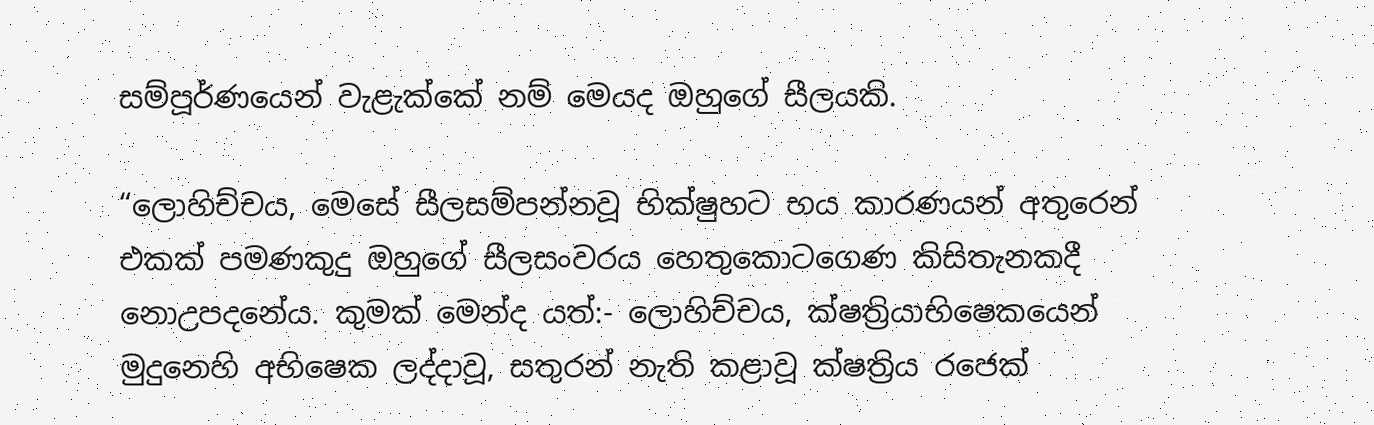සම්පූර්ණයෙන් වැළැක්කේ නම් මෙයද ඔහුගේ සීලයකි.

“ලොහිච්චය, මෙසේ සීලසම්පන්නවූ භික්ෂුහට භය කාරණයන් අතුරෙන් එකක් පමණකුදු ඔහුගේ සීලසංවරය හෙතුකොටගෙණ කිසිතැනකදී නොඋපදනේය. කුමක් මෙන්ද යත්:- ලොහිච්චය, ක්ෂත්‍රියාභිෂෙකයෙන් මුදුනෙහි අභිෂෙක ලද්දාවූ, සතුරන් නැති කළාවූ ක්ෂත්‍රිය රජෙක්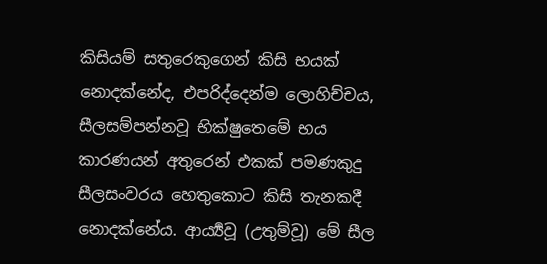කිසියම් සතුරෙකුගෙන් කිසි භයක් නොදක්නේද, එපරිද්දෙන්ම ලොහිච්චය, සීලසම්පන්නවූ භික්ෂුතෙමේ භය කාරණයන් අතුරෙන් එකක් පමණකුදු සීලසංවරය හෙතුකොට කිසි තැනකදී නොදක්නේය. ආර්‍ය්‍යවූ (උතුම්වූ) මේ සීල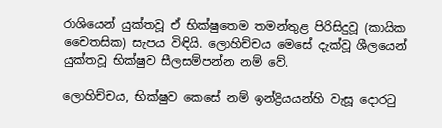රාශියෙන් යුක්තවූ ඒ භික්ෂුතෙම තමන්තුළ පිරිසිදුවූ (කායික චෛතසික) සැපය විඳියි. ලොහිච්චය මෙසේ දැක්වූ ශීලයෙන් යුක්තවූ භික්ෂුව සීලසම්පන්න නම් වේ.

ලොහිච්චය, භික්ෂුව කෙසේ නම් ඉන්ද්‍රියයන්හි වැසූ දොරටු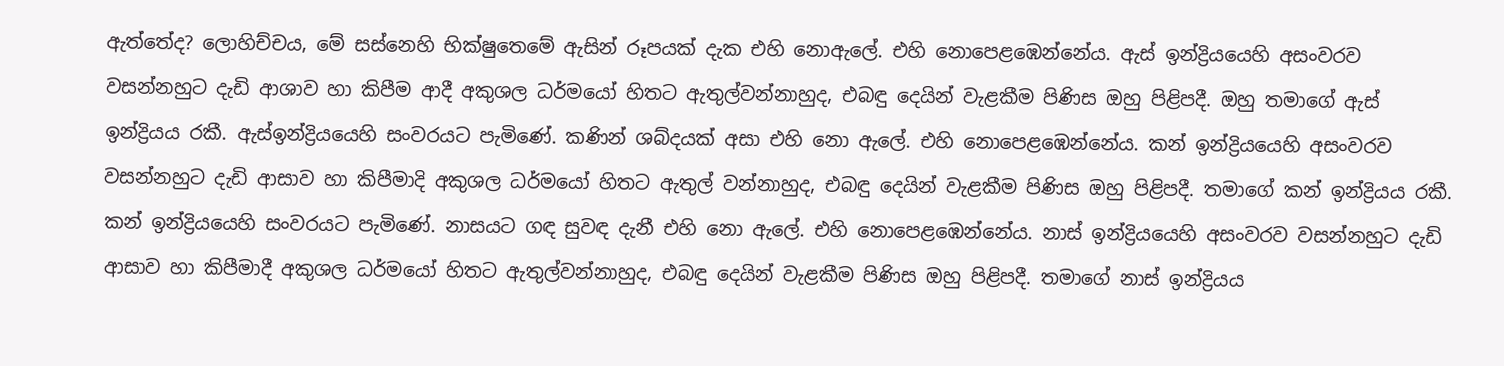ඇත්තේද? ලොහිච්චය, මේ සස්නෙහි භික්ෂුතෙමේ ඇසින් රූපයක් දැක එහි නොඇලේ. එහි නොපෙළඹෙන්නේය. ඇස් ඉන්ද්‍රියයෙහි අසංවරව වසන්නහුට දැඩි ආශාව හා කිපීම ආදී අකුශල ධර්මයෝ හිතට ඇතුල්වන්නාහුද, එබඳු දෙයින් වැළකීම පිණිස ඔහු පිළිපදී. ඔහු තමාගේ ඇස් ඉන්ද්‍රියය රකී. ඇස්ඉන්ද්‍රියයෙහි සංවරයට පැමිණේ. කණින් ශබ්දයක් අසා එහි නො ඇලේ. එහි නොපෙළඹෙන්නේය. කන් ඉන්ද්‍රියයෙහි අසංවරව වසන්නහුට දැඩි ආසාව හා කිපීමාදි අකුශල ධර්මයෝ හිතට ඇතුල් වන්නාහුද, එබඳු දෙයින් වැළකීම පිණිස ඔහු පිළිපදී. තමාගේ කන් ඉන්ද්‍රියය රකී. කන් ඉන්ද්‍රියයෙහි සංවරයට පැමිණේ. නාසයට ගඳ සුවඳ දැනී එහි නො ඇලේ. එහි නොපෙළඹෙන්නේය. නාස් ඉන්ද්‍රියයෙහි අසංවරව වසන්නහුට දැඩි ආසාව හා කිපීමාදී අකුශල ධර්මයෝ හිතට ඇතුල්වන්නාහුද, එබඳු දෙයින් වැළකීම පිණිස ඔහු පිළිපදී. තමාගේ නාස් ඉන්ද්‍රියය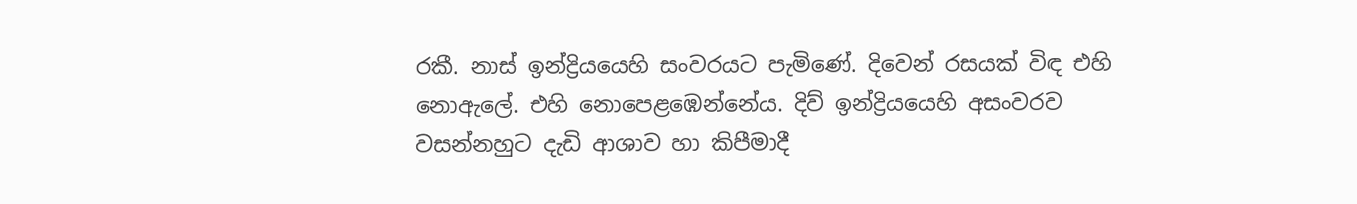රකී. නාස් ඉන්ද්‍රියයෙහි සංවරයට පැමිණේ. දිවෙන් රසයක් විඳ එහි නොඇලේ. එහි නොපෙළඹෙන්නේය. දිව් ඉන්ද්‍රියයෙහි අසංවරව වසන්නහුට දැඩි ආශාව හා කිපීමාදී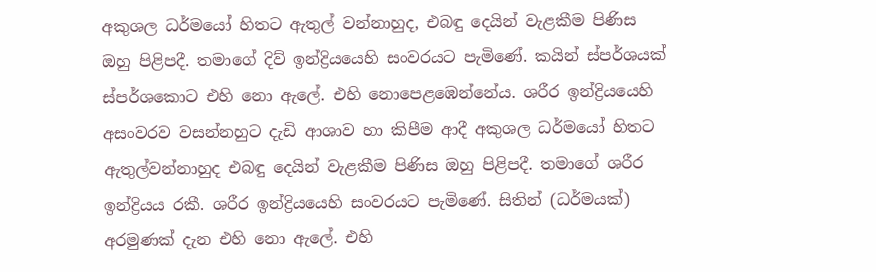අකුශල ධර්මයෝ හිතට ඇතුල් වන්නාහුද, එබඳු දෙයින් වැළකීම පිණිස ඔහු පිළිපදී. තමාගේ දිව් ඉන්ද්‍රියයෙහි සංවරයට පැමිණේ. කයින් ස්පර්ශයක් ස්පර්ශකොට එහි නො ඇලේ. එහි නොපෙළඹෙන්නේය. ශරීර ඉන්ද්‍රියයෙහි අසංවරව වසන්නහුට දැඩි ආශාව හා කිපීම ආදී අකුශල ධර්මයෝ හිතට ඇතුල්වන්නාහුද එබඳු දෙයින් වැළකීම පිණිස ඔහු පිළිපදී. තමාගේ ශරීර ඉන්ද්‍රියය රකී. ශරීර ඉන්ද්‍රියයෙහි සංවරයට පැමිණේ. සිතින් (ධර්මයක්) අරමුණක් දැන එහි නො ඇලේ. එහි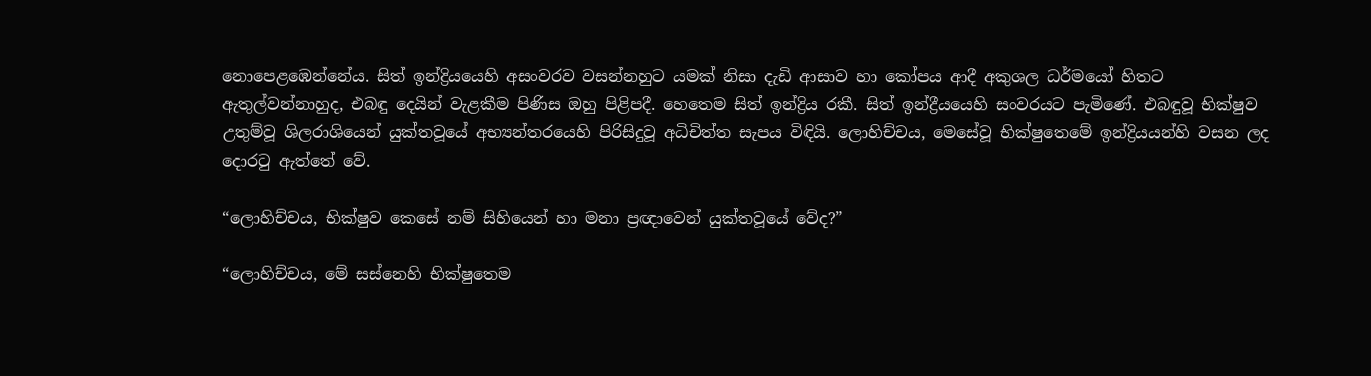නොපෙළඹෙන්නේය. සිත් ඉන්ද්‍රියයෙහි අසංවරව වසන්නහුට යමක් නිසා දැඩි ආසාව හා කෝපය ආදී අකුශල ධර්මයෝ හිතට ඇතුල්වන්නාහුද, එබඳු දෙයින් වැළකීම පිණිස ඔහු පිළිපදී. හෙතෙම සිත් ඉන්ද්‍රිය රකී. සිත් ඉන්ද්‍රීයයෙහි සංවරයට පැමිණේ. එබඳුවූ භික්ෂුව උතුම්වූ ශිලරාශියෙන් යුක්තවූයේ අභ්‍යන්තරයෙහි පිරිසිදුවූ අධිචිත්ත සැපය විඳියි. ලොහිච්චය, මෙසේවූ භික්ෂුතෙමේ ඉන්ද්‍රියයන්හි වසන ලද දොරටු ඇත්තේ වේ.

“ලොහිච්චය, භික්ෂුව කෙසේ නම් සිහියෙන් හා මනා ප්‍රඥාවෙන් යුක්තවූයේ වේද?”

“ලොහිච්චය, මේ සස්නෙහි භික්ෂුතෙම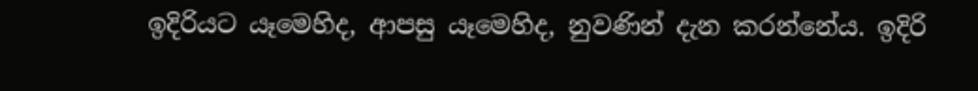ඉදිරියට යෑමෙහිද, ආපසු යෑමෙහිද, නුවණින් දැන කරන්නේය. ඉදිරි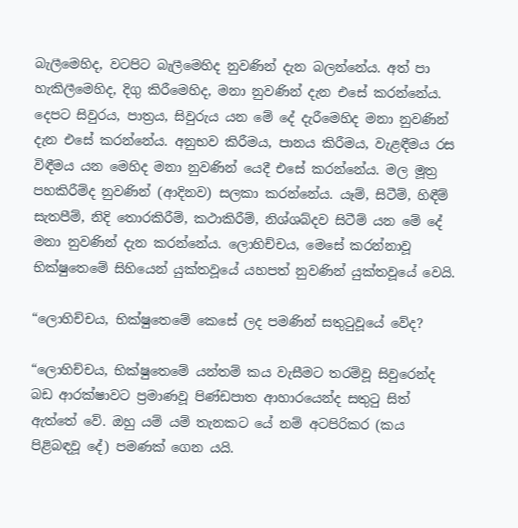බැලීමෙහිද, වටපිට බැලීමෙහිද නුවණින් දැන බලන්නේය. අත් පා හැකිලීමෙහිද, දිගු කිරීමෙහිද, මනා නුවණින් දැන එසේ කරන්නේය. දෙපට සිවුරය, පාත්‍රය, සිවුරුය යන මේ දේ දැරීමෙහිද මනා නුවණින් දැන එසේ කරන්නේය. අනුභව කිරීමය, පානය කිරීමය, වැළඳීමය රස විඳීමය යන මෙහිද මනා නුවණින් යෙදී එසේ කරන්නේය. මල මූත්‍ර පහකිරීම්ද නුවණින් (ආදිනව) සලකා කරන්නේය. යෑම්, සිටීම්, හිඳීම් සැතපීම්, නිදි තොරකිරීම්, කථාකිරීම්, නිශ්ශබ්දව සිටීම් යන මේ දේ මනා නුවණින් දැන කරන්නේය. ලොහිච්චය, මෙසේ කරන්නාවූ භික්ෂුතෙමේ සිහියෙන් යුක්තවූයේ යහපත් නුවණින් යුක්තවූයේ වෙයි.

“ලොහිච්චය, භික්ෂුතෙමේ කෙසේ ලද පමණින් සතුටුවූයේ වේද?

“ලොහිච්චය, භික්ෂුතෙමේ යන්තම් කය වැසීමට තරම්වූ සිවුරෙන්ද බඩ ආරක්ෂාවට ප්‍රමාණවූ පිණ්ඩපාත ආහාරයෙන්ද සතුටු සිත් ඇත්තේ වේ. ඔහු යම් යම් තැනකට යේ නම් අටපිරිකර (කය පිළිබඳවූ දේ) පමණක් ගෙන යයි.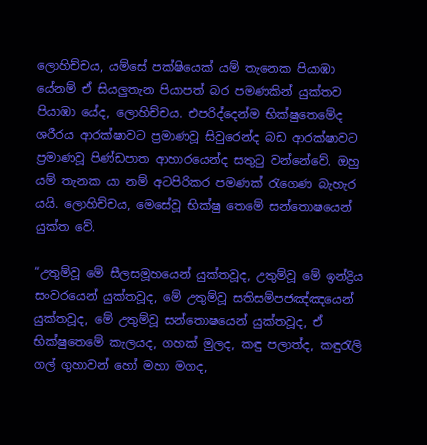ලොහිච්චය, යම්සේ පක්ෂියෙක් යම් තැනෙක පියාඹා යේනම් ඒ සියලුතැන පියාපත් බර පමණකින් යුක්තව පියාඹා යේද, ලොහිච්චය. එපරිද්දෙන්ම භික්ෂුතෙමේද ශරීරය ආරක්ෂාවට ප්‍රමාණවූ සිවුරෙන්ද බඩ ආරක්ෂාවට ප්‍රමාණවූ පිණ්ඩපාත ආහාරයෙන්ද සතුටු වන්නේවේ. ඔහු යම් තැනක යා නම් අටපිරිකර පමණක් රැගෙණ බැහැර යයි. ලොහිච්චය, මෙසේවූ භික්ෂු තෙමේ සන්තොෂයෙන් යුක්ත වේ.

“උතුම්වූ මේ සීලසමූහයෙන් යුක්තවූද, උතුම්වූ මේ ඉන්ද්‍රිය සංවරයෙන් යුක්තවූද, මේ උතුම්වූ සතිසම්පජඤ්ඤයෙන් යුක්තවූද, මේ උතුම්වූ සන්තොෂයෙන් යුක්තවූද, ඒ භික්ෂුතෙමේ කැලයද, ගහක් මුලද, කඳු පලාත්ද, කඳුරැලි ගල් ගුහාවන් හෝ මහා මගද,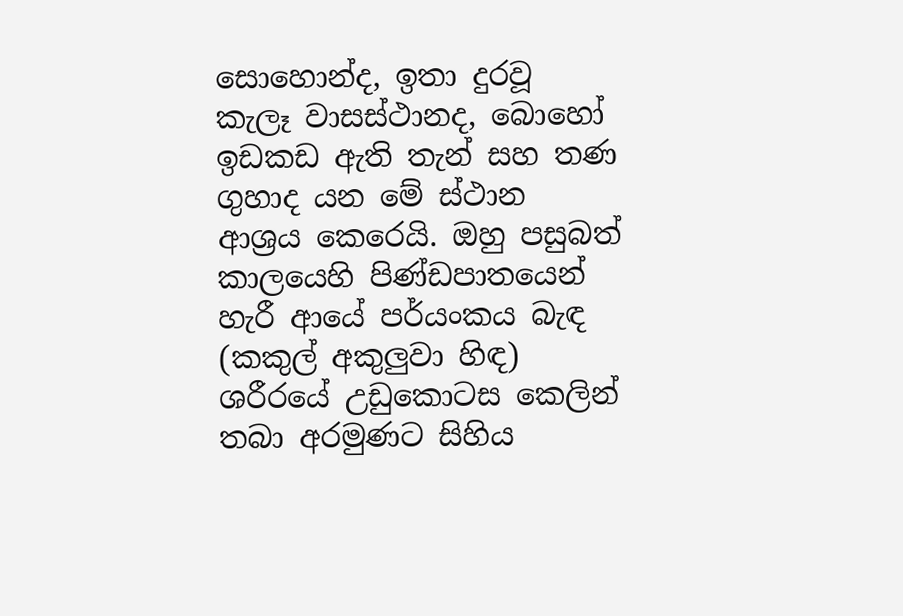සොහොන්ද, ඉතා දුරවූ කැලෑ වාසස්ථානද, බොහෝ ඉඩකඩ ඇති තැන් සහ තණ ගුහාද යන මේ ස්ථාන ආශ්‍රය කෙරෙයි. ඔහු පසුබත් කාලයෙහි පිණ්ඩපාතයෙන් හැරී ආයේ පර්යංකය බැඳ (කකුල් අකුලුවා හිඳ) ශරීරයේ උඩුකොටස කෙලින් තබා අරමුණට සිහිය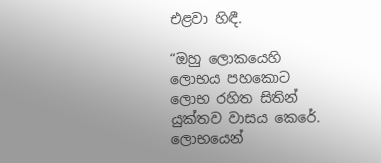එළවා හිඳී.

“ඔහු ලොකයෙහි ලොභය පහකොට ලොභ රහිත සිතින් යුක්තව වාසය කෙරේ. ලොභයෙන්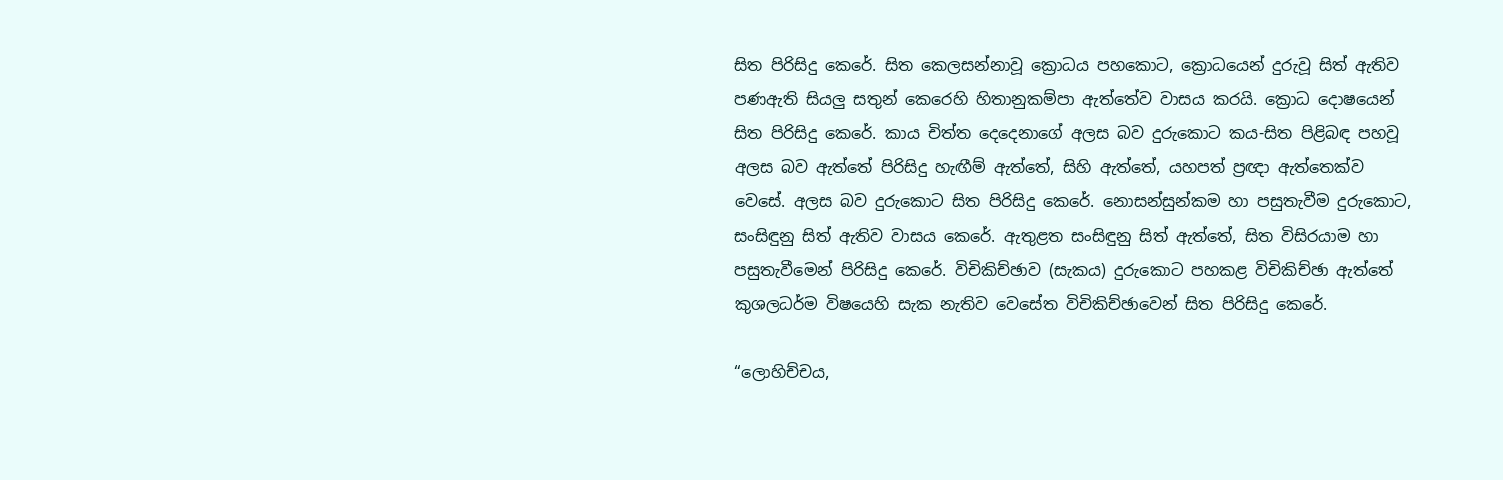සිත පිරිසිදු කෙරේ. සිත කෙලසන්නාවූ ක්‍රොධය පහකොට, ක්‍රොධයෙන් දුරුවූ සිත් ඇතිව පණඇති සියලු සතුන් කෙරෙහි හිතානුකම්පා ඇත්තේව වාසය කරයි. ක්‍රොධ දොෂයෙන් සිත පිරිසිදු කෙරේ. කාය චිත්ත දෙදෙනාගේ අලස බව දුරුකොට කය-සිත පිළිබඳ පහවූ අලස බව ඇත්තේ පිරිසිදු හැඟීම් ඇත්තේ, සිහි ඇත්තේ, යහපත් ප්‍රඥා ඇත්තෙක්ව වෙසේ. අලස බව දුරුකොට සිත පිරිසිදු කෙරේ. නොසන්සුන්කම හා පසුතැවීම දුරුකොට, සංසිඳුනු සිත් ඇතිව වාසය කෙරේ. ඇතුළත සංසිඳුනු සිත් ඇත්තේ, සිත විසිරයාම හා පසුතැවීමෙන් පිරිසිදු කෙරේ. විචිකිච්ඡාව (සැකය) දුරුකොට පහකළ විචිකිච්ඡා ඇත්තේ කුශලධර්ම විෂයෙහි සැක නැතිව වෙසේත විචිකිච්ඡාවෙන් සිත පිරිසිදු කෙරේ.

“ලොහිච්චය,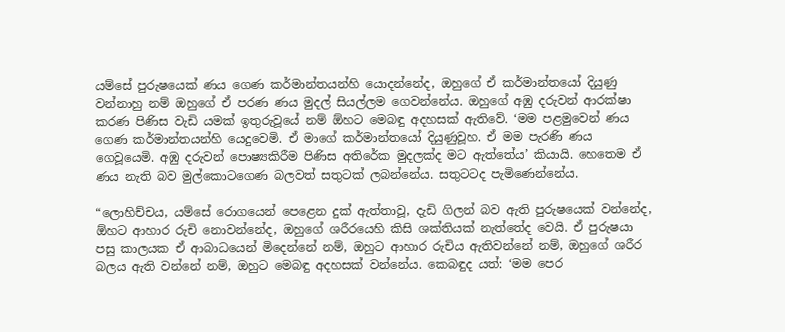යම්සේ පුරුෂයෙක් ණය ගෙණ කර්මාන්තයන්හි යොදන්නේද, ඔහුගේ ඒ කර්මාන්තයෝ දියුණු වන්නාහු නම් ඔහුගේ ඒ පරණ ණය මුදල් සියල්ලම ගෙවන්නේය. ඔහුගේ අඹු දරුවන් ආරක්ෂා කරණ පිණිස වැඩි යමක් ඉතුරුවූයේ නම් ඕහට මෙබඳු අදහසක් ඇතිවේ. ‘මම පළමුවෙන් ණය ගෙණ කර්මාන්තයන්හි යෙදුවෙමි. ඒ මාගේ කර්මාන්තයෝ දියුණුවූහ. ඒ මම පැරණි ණය ගෙවූයෙමි. අඹු දරුවන් පොෂ්‍යකිරීම පිණිස අතිරේක මුදලක්ද මට ඇත්තේය’ කියායි. හෙතෙම ඒ ණය නැති බව මුල්කොටගෙණ බලවත් සතුටක් ලබන්නේය. සතුටටද පැමිණෙන්නේය.

“ලොහිච්චය, යම්සේ රොගයෙන් පෙළෙන දුක් ඇත්තාවූ, දැඩි ගිලන් බව ඇති පුරුෂයෙක් වන්නේද, ඕහට ආහාර රුචි නොවන්නේද, ඔහුගේ ශරීරයෙහි කිසි ශක්තියක් නැත්තේද වෙයි. ඒ පුරුෂයා පසු කාලයක ඒ ආබාධයෙන් මිදෙන්නේ නම්, ඔහුට ආහාර රුචිය ඇතිවන්නේ නම්, ඔහුගේ ශරීර බලය ඇති වන්නේ නම්, ඔහුට මෙබඳු අදහසක් වන්නේය. කෙබඳුද යත්: ‘මම පෙර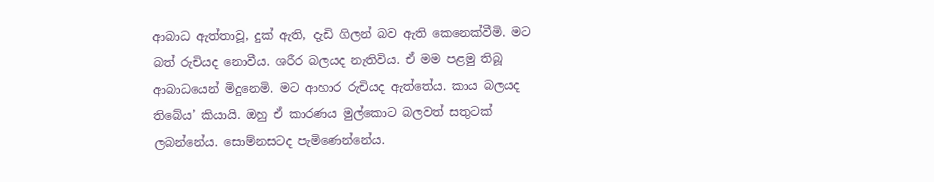ආබාධ ඇත්තාවූ, දුක් ඇති, දැඩි ගිලන් බව ඇති කෙනෙක්වීමි. මට බත් රුචියද නොවීය. ශරීර බලයද නැතිවිය. ඒ මම පළමු තිබූ ආබාධයෙන් මිදුනෙමි. මට ආහාර රුචියද ඇත්තේය. කාය බලයද තිබේය’ කියායි. ඔහු ඒ කාරණය මුල්කොට බලවත් සතුටක් ලබන්නේය. සොම්නසටද පැමිණෙන්නේය.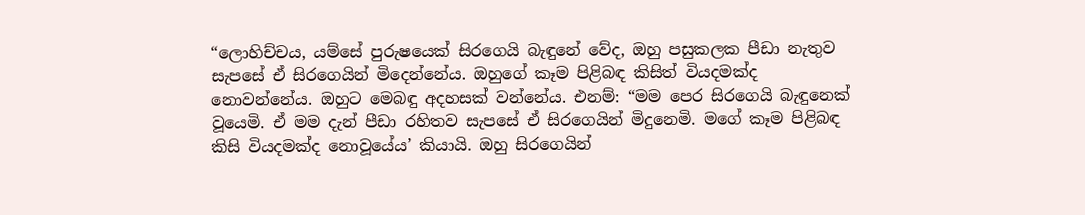“ලොහිච්චය, යම්සේ පුරුෂයෙක් සිරගෙයි බැඳුනේ වේද, ඔහු පසුකලක පීඩා නැතුව සැපසේ ඒ සිරගෙයින් මිදෙන්නේය. ඔහුගේ කෑම පිළිබඳ කිසිත් වියදමක්ද නොවන්නේය. ඔහුට මෙබඳු අදහසක් වන්නේය. එනම්: “මම පෙර සිරගෙයි බැඳුනෙක් වූයෙමි. ඒ මම දැන් පීඩා රහිතව සැපසේ ඒ සිරගෙයින් මිදුනෙමි. මගේ කෑම පිළිබඳ කිසි වියදමක්ද නොවූයේය’ කියායි. ඔහු සිරගෙයින්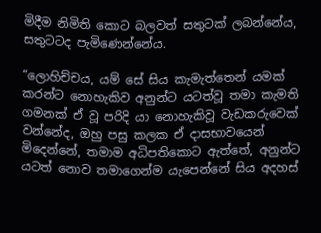මිදීම නිමිති කොට බලවත් සතුටක් ලබන්නේය, සතුටටද පැමිණෙන්නේය.

“ලොහිච්චය, යම් සේ සිය කැමැත්තෙන් යමක් කරන්ට නොහැකිව අනුන්ට යටත්වූ තමා කැමති ගමනක් ඒ වූ පරිදි යා නොහැකිවූ වැඩකරුවෙක් වන්නේද, ඔහු පසු කලක ඒ දාසභාවයෙන් මිදෙන්නේ, තමාම අධිපතිකොට ඇත්තේ, අනුන්ට යටත් නොව තමාගෙන්ම යැපෙන්නේ සිය අදහස්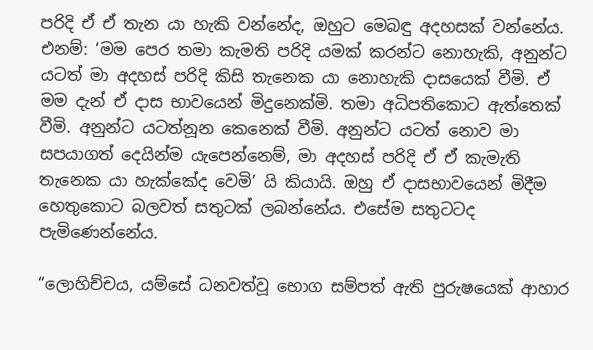පරිදි ඒ ඒ තැන යා හැකි වන්නේද, ඔහුට මෙබඳු අදහසක් වන්නේය. එනම්: ‘මම පෙර තමා කැමති පරිදි යමක් කරන්ට නොහැකි, අනුන්ට යටත් මා අදහස් පරිදි කිසි තැනෙක යා නොහැකි දාසයෙක් වීමි. ඒ මම දැන් ඒ දාස භාවයෙන් මිදුනෙක්මි. තමා අධිපතිකොට ඇත්තෙක් වීමි. අනුන්ට යටත්නූන කෙනෙක් වීමි. අනුන්ට යටත් නොව මා සපයාගත් දෙයින්ම යැපෙන්නෙම්, මා අදහස් පරිදි ඒ ඒ කැමැති තැනෙක යා හැක්කේද වෙමි’ යි කියායි. ඔහු ඒ දාසභාවයෙන් මිදීම හෙතුකොට බලවත් සතුටක් ලබන්නේය. එසේම සතුටටද පැමිණෙන්නේය.

“ලොහිච්චය, යම්සේ ධනවත්වූ භොග සම්පත් ඇති පුරුෂයෙක් ආහාර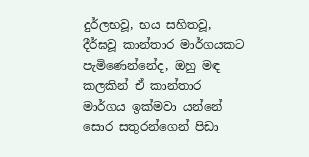දුර්ලභවූ, භය සහිතවූ, දීර්ඝවූ කාන්තාර මාර්ගයකට පැමිණෙන්නේද, ඔහු මඳ කලකින් ඒ කාන්තාර මාර්ගය ඉක්මවා යන්නේ සොර සතුරන්ගෙන් පිඩා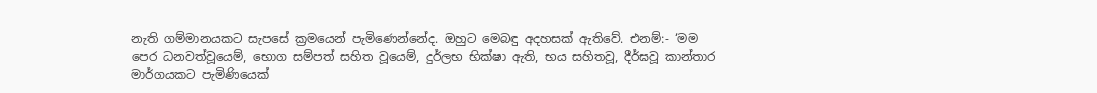නැති ගම්මානයකට සැපසේ ක්‍රමයෙන් පැමිණෙන්නේද. ඔහුට මෙබඳු අදහසක් ඇතිවේ. එනම්:- ‘මම පෙර ධනවත්වූයෙම්, භොග සම්පත් සහිත වූයෙම්, දුර්ලභ භික්ෂා ඇති, භය සහිතවූ, දීර්ඝවූ කාන්තාර මාර්ගයකට පැමිණියෙක්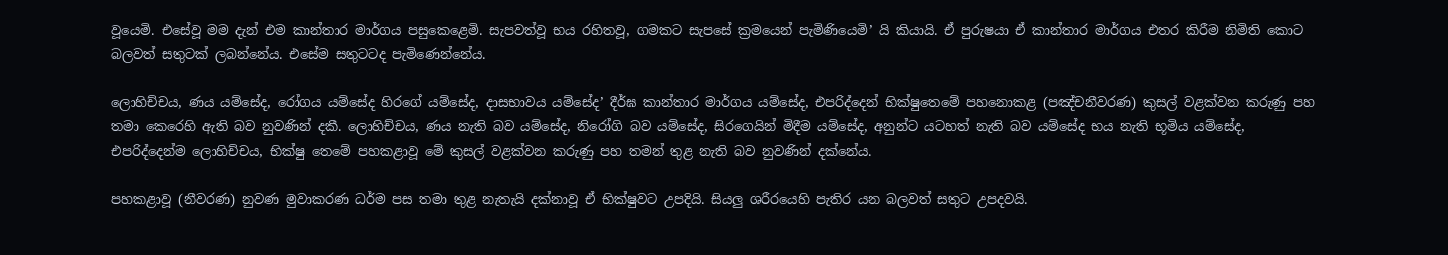වූයෙමි. එසේවූ මම දැන් එම කාන්තාර මාර්ගය පසුකෙළෙමි. සැපවත්වූ භය රහිතවූ, ගමකට සැපසේ ක්‍රමයෙන් පැමිණියෙමි’ යි කියායි. ඒ පුරුෂයා ඒ කාන්තාර මාර්ගය එතර කිරීම නිමිති කොට බලවත් සතුටක් ලබන්නේය. එසේම සතුටටද පැමිණෙන්නේය.

ලොහිච්චය, ණය යම්සේද, රෝගය යම්සේද හිරගේ යම්සේද, දාසභාවය යම්සේද’ දීර්ඝ කාන්තාර මාර්ගය යම්සේද, එපරිද්දෙන් භික්ෂුතෙමේ පහනොකළ (පඤ්චනීවරණ) කුසල් වළක්වන කරුණු පහ තමා කෙරෙහි ඇති බව නුවණින් දකී. ලොහිච්චය, ණය නැති බව යම්සේද, නිරෝගි බව යම්සේද, සිරගෙයින් මිදීම යම්සේද, අනුන්ට යටහත් නැති බව යම්සේද භය නැති භූමිය යම්සේද, එපරිද්දෙන්ම ලොහිච්චය, භික්ෂු තෙමේ පහකළාවූ මේ කුසල් වළක්වන කරුණු පහ තමන් තුළ නැති බව නුවණින් දක්නේය.

පහකළාවූ (නීවරණ) නුවණ මුවාකරණ ධර්ම පස තමා තුළ නැතැයි දක්නාවූ ඒ භික්ෂුවට උපදියි. සියලු ශරීරයෙහි පැතිර යන බලවත් සතුට උපදවයි.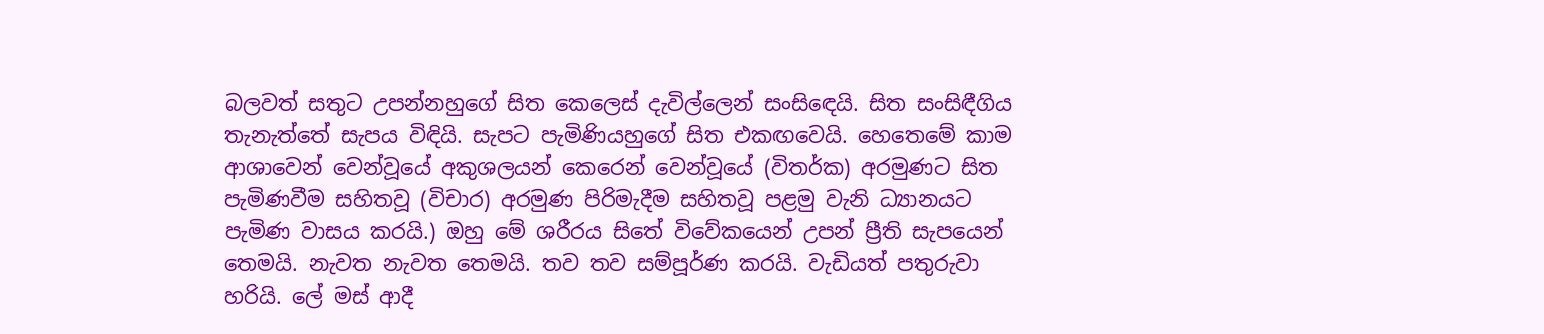බලවත් සතුට උපන්නහුගේ සිත කෙලෙස් දැවිල්ලෙන් සංසිඳෙයි. සිත සංසිඳීගිය තැනැත්තේ සැපය විඳියි. සැපට පැමිණියහුගේ සිත එකඟවෙයි. හෙතෙමේ කාම ආශාවෙන් වෙන්වූයේ අකුශලයන් කෙරෙන් වෙන්වූයේ (විතර්ක) අරමුණට සිත පැමිණවීම සහිතවූ (විචාර) අරමුණ පිරිමැදීම සහිතවූ පළමු වැනි ධ්‍යානයට පැමිණ වාසය කරයි.) ඔහු මේ ශරීරය සිතේ විවේකයෙන් උපන් ප්‍රීති සැපයෙන් තෙමයි. නැවත නැවත තෙමයි. තව තව සම්පූර්ණ කරයි. වැඩියත් පතුරුවා හරියි. ලේ මස් ආදී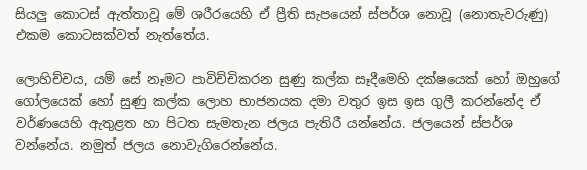සියලු කොටස් ඇත්තාවූ මේ ශරීරයෙහි ඒ ප්‍රීති සැපයෙන් ස්පර්ශ නොවූ (නොතැවරුණු) එකම කොටසක්වත් නැත්තේය.

ලොහිච්චය, යම් සේ නෑමට පාවිච්චිකරන සුණු කල්ක සෑදීමෙහි දක්ෂයෙක් හෝ ඔහුගේ ගෝලයෙක් හෝ සුණු කල්ක ලොහ භාජනයක දමා වතුර ඉස ඉස ගුලී කරන්නේද ඒ වර්ණයෙහි ඇතුළත හා පිටත සැමතැන ජලය පැතිරී යන්නේය. ජලයෙන් ස්පර්ශ වන්නේය. නමුත් ජලය නොවැගිරෙන්නේය.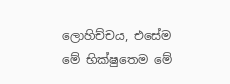ලොහිච්චය, එසේම මේ භික්ෂුතෙම මේ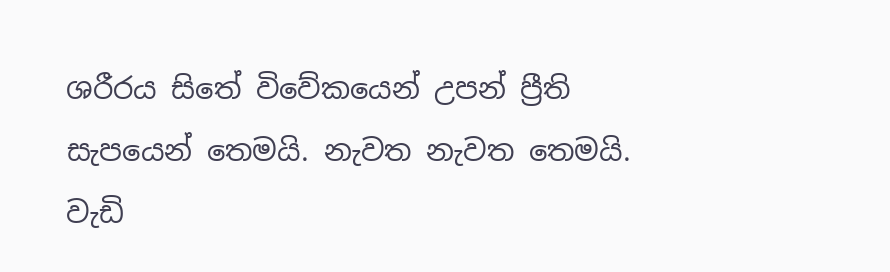ශරීරය සිතේ විවේකයෙන් උපන් ප්‍රීති සැපයෙන් තෙමයි. නැවත නැවත තෙමයි. වැඩි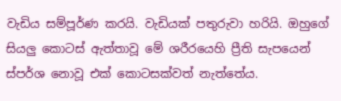වැඩිය සම්පූර්ණ කරයි. වැඩියක් පතුරුවා හරියි. ඔහුගේ සියලු කොටස් ඇත්තාවූ මේ ශරීරයෙහි ප්‍රීති සැපයෙන් ස්පර්ශ නොවූ එක් කොටසක්වත් නැත්තේය.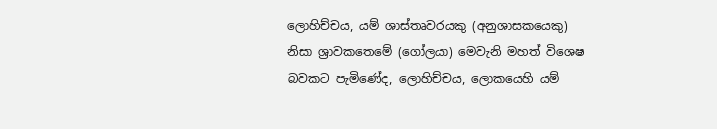ලොහිච්චය, යම් ශාස්තෘවරයකු (අනුශාසකයෙකු) නිසා ශ්‍රාවකතෙමේ (ගෝලයා) මෙවැනි මහත් විශෙෂ බවකට පැමිණේද, ලොහිච්චය, ලොකයෙහි යම්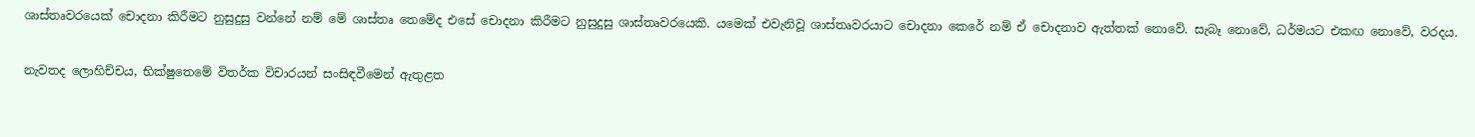ශාස්තෘවරයෙක් චොදනා කිරීමට නුසුදුසු වන්නේ නම් මේ ශාස්තෘ තෙමේද එසේ චොදනා කිරීමට නුසුදුසු ශාස්තෘවරයෙකි. යමෙක් එවැනිවූ ශාස්තෘවරයාට චොදනා කෙරේ නම් ඒ චොදනාව ඇත්තක් නොවේ. සැබෑ නොවේ, ධර්මයට එකඟ නොවේ, වරදය.

නැවතද ලොහිච්චය, භික්ෂුතෙමේ විතර්ක විචාරයන් සංසිඳවීමෙන් ඇතුළත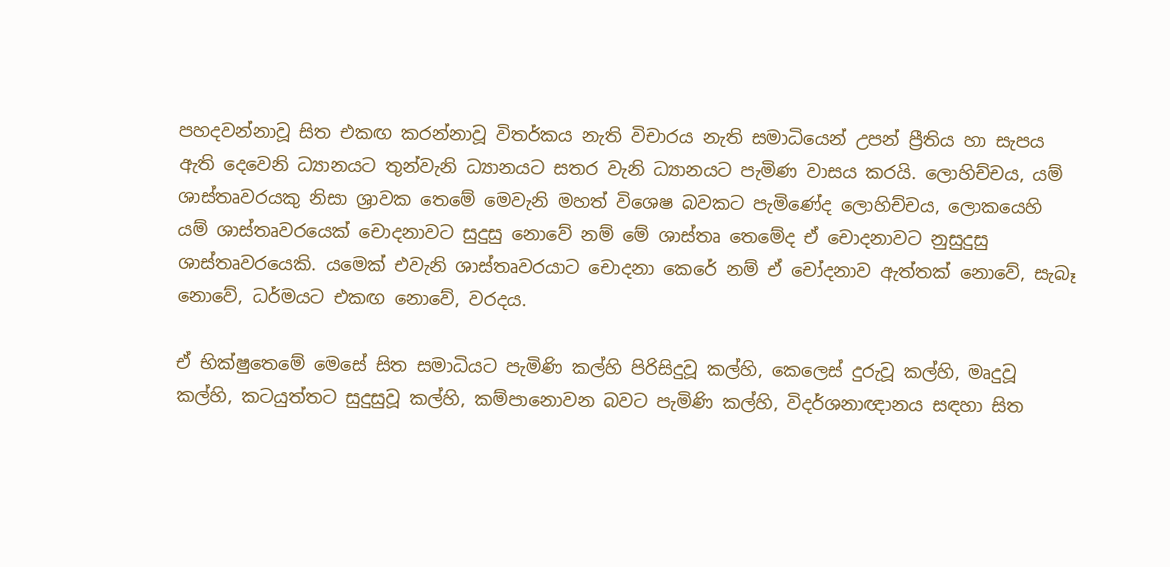පහදවන්නාවූ සිත එකඟ කරන්නාවූ විතර්කය නැති විචාරය නැති සමාධියෙන් උපන් ප්‍රීතිය හා සැපය ඇති දෙවෙනි ධ්‍යානයට තුන්වැනි ධ්‍යානයට සතර වැනි ධ්‍යානයට පැමිණ වාසය කරයි. ලොහිච්චය, යම් ශාස්තෘවරයකු නිසා ශ්‍රාවක තෙමේ මෙවැනි මහත් විශෙෂ බවකට පැමිණේද ලොහිච්චය, ලොකයෙහි යම් ශාස්තෘවරයෙක් චොදනාවට සුදුසු නොවේ නම් මේ ශාස්තෘ තෙමේද ඒ චොදනාවට නුසුදුසු ශාස්තෘවරයෙකි. යමෙක් එවැනි ශාස්තෘවරයාට චොදනා කෙරේ නම් ඒ චෝදනාව ඇත්තක් නොවේ, සැබෑ නොවේ, ධර්මයට එකඟ නොවේ, වරදය.

ඒ භික්ෂුතෙමේ මෙසේ සිත සමාධියට පැමිණි කල්හි පිරිසිදුවූ කල්හි, කෙලෙස් දුරුවූ කල්හි, මෘදුවූ කල්හි, කටයුත්තට සුදුසුවූ කල්හි, කම්පානොවන බවට පැමිණි කල්හි, විදර්ශනාඥානය සඳහා සිත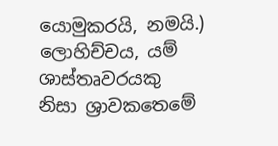යොමුකරයි, නමයි.) ලොහිච්චය, යම් ශාස්තෘවරයකු නිසා ශ්‍රාවකතෙමේ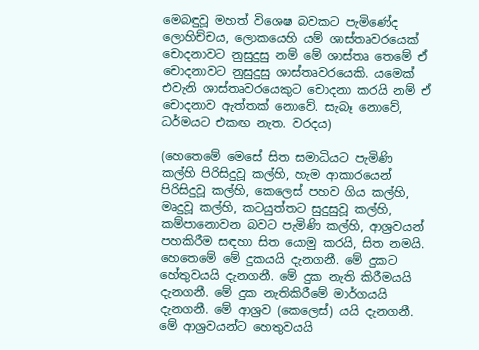මෙබඳුවූ මහත් විශෙෂ බවකට පැමිණේද ලොහිච්චය, ලොකයෙහි යම් ශාස්තෘවරයෙක් චොදනාවට නුසුදුසු නම් මේ ශාස්තෘ තෙමේ ඒ චොදනාවට නුසුදුසු ශාස්තෘවරයෙකි. යමෙක් එවැනි ශාස්තෘවරයෙකුට චොදනා කරයි නම් ඒ චොදනාව ඇත්තක් නොවේ. සැබෑ නොවේ, ධර්මයට එකඟ නැත. වරදය)

(හෙතෙමේ මෙසේ සිත සමාධියට පැමිණි කල්හි පිරිසිදුවූ කල්හි, හැම ආකාරයෙන් පිරිසිදුවූ කල්හි, කෙලෙස් පහව ගිය කල්හි, මෘදුවූ කල්හි, කටයුත්තට සුදුසුවූ කල්හි, කම්පානොවන බවට පැමිණි කල්හි, ආශ්‍රවයන් පහකිරීම සඳහා සිත යොමු කරයි, සිත නමයි. හෙතෙමේ මේ දුකයයි දැනගනී. මේ දුකට හේතුවයයි දැනගනී. මේ දුක නැති කිරීමයයි දැනගනී. මේ දුක නැතිකිරීමේ මාර්ගයයි දැනගනී. මේ ආශ්‍රව (කෙලෙස්) යයි දැනගනී. මේ ආශ්‍රවයන්ට හෙතුවයයි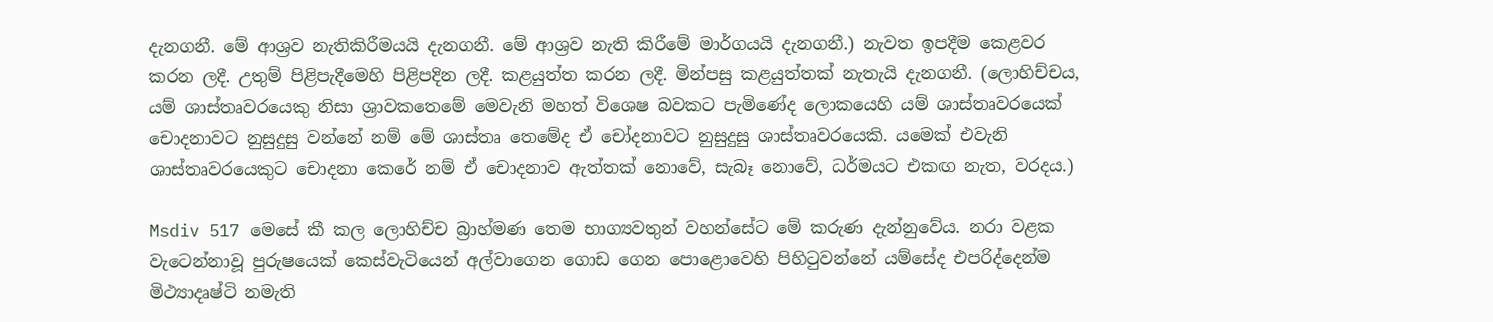දැනගනී. මේ ආශ්‍රව නැතිකිරීමයයි දැනගනී. මේ ආශ්‍රව නැති කිරීමේ මාර්ගයයි දැනගනී.) නැවත ඉපදීම කෙළවර කරන ලදී. උතුම් පිළිපැදීමෙහි පිළිපදින ලදී. කළයුත්ත කරන ලදී. මින්පසු කළයුත්තක් නැතැයි දැනගනී. (ලොහිච්චය, යම් ශාස්තෘවරයෙකු නිසා ශ්‍රාවකතෙමේ මෙවැනි මහත් විශෙෂ බවකට පැමිණේද ලොකයෙහි යම් ශාස්තෘවරයෙක් චොදනාවට නුසුදුසු වන්නේ නම් මේ ශාස්තෘ තෙමේද ඒ චෝදනාවට නුසුදුසු ශාස්තෘවරයෙකි. යමෙක් එවැනි ශාස්තෘවරයෙකුට චොදනා කෙරේ නම් ඒ චොදනාව ඇත්තක් නොවේ, සැබෑ නොවේ, ධර්මයට එකඟ නැත, වරදය.)

Msdiv 517 මෙසේ කී කල ලොහිච්ච බ්‍රාහ්මණ තෙම භාග්‍යවතුන් වහන්සේට මේ කරුණ දැන්නුවේය. නරා වළක වැටෙන්නාවූ පුරුෂයෙක් කෙස්වැටියෙන් අල්වාගෙන ගොඩ ගෙන පොළොවෙහි පිහිටුවන්නේ යම්සේද එපරිද්දෙන්ම මිථ්‍යාදෘෂ්ටි නමැති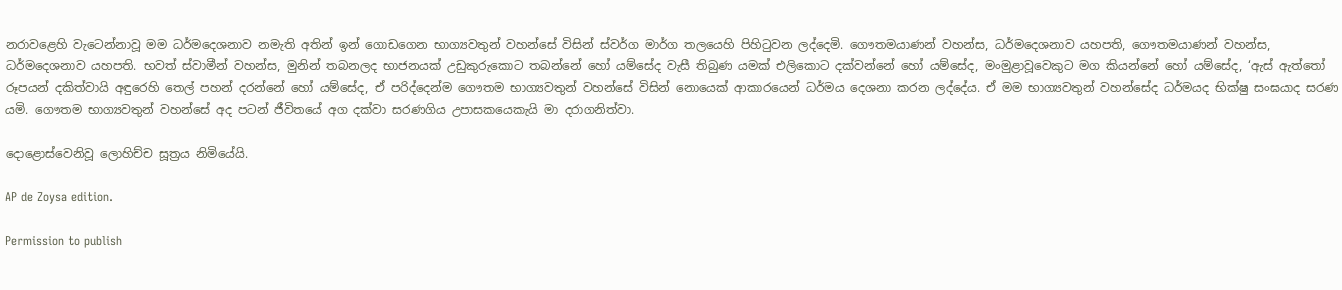නරාවළෙහි වැටෙන්නාවූ මම ධර්මදෙශනාව නමැති අතින් ඉන් ගොඩගෙන භාග්‍යවතුන් වහන්සේ විසින් ස්වර්ග මාර්ග තලයෙහි පිහිටුවන ලද්දෙමි. ගෞතමයාණන් වහන්ස, ධර්මදෙශනාව යහපති, ගෞතමයාණන් වහන්ස, ධර්මදෙශනාව යහපති. භවත් ස්වාමීන් වහන්ස, මුනින් තබනලද භාජනයක් උඩුකුරුකොට තබන්නේ හෝ යම්සේද වැසී තිබුණ යමක් එලිකොට දක්වන්නේ හෝ යම්සේද, මංමුළාවූවෙකුට මග කියන්නේ හෝ යම්සේද, ‘ඇස් ඇත්තෝ රූපයන් දකිත්වායි අඳුරෙහි තෙල් පහන් දරන්නේ හෝ යම්සේද, ඒ පරිද්දෙන්ම ගෞතම භාග්‍යවතුන් වහන්සේ විසින් නොයෙක් ආකාරයෙන් ධර්මය දෙශනා කරන ලද්දේය. ඒ මම භාග්‍යවතුන් වහන්සේද ධර්මයද භික්ෂු සංඝයාද සරණ යමි. ගෞතම භාග්‍යවතුන් වහන්සේ අද පටන් ජීවිතයේ අග දක්වා සරණගිය උපාසකයෙකැයි මා දරාගනිත්වා.

දොළොස්වෙනිවූ ලොහිච්ච සූත්‍රය නිමියේයි.

AP de Zoysa edition.

Permission to publish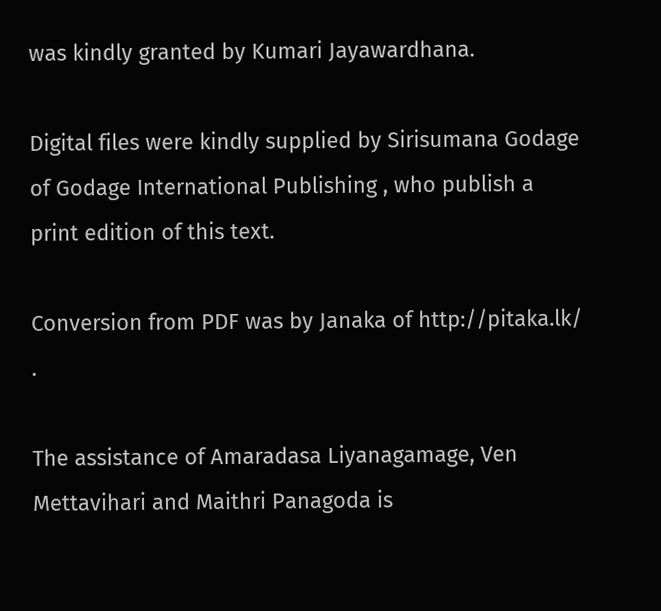was kindly granted by Kumari Jayawardhana.

Digital files were kindly supplied by Sirisumana Godage of Godage International Publishing , who publish a print edition of this text.

Conversion from PDF was by Janaka of http://pitaka.lk/ .

The assistance of Amaradasa Liyanagamage, Ven Mettavihari and Maithri Panagoda is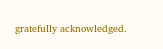gratefully acknowledged.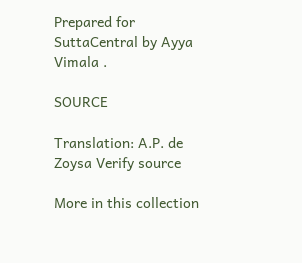Prepared for SuttaCentral by Ayya Vimala .

SOURCE

Translation: A.P. de Zoysa Verify source

More in this collection